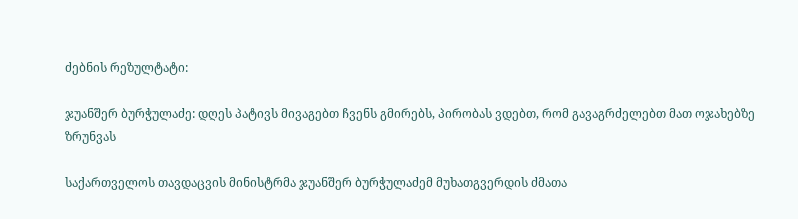ძებნის რეზულტატი:

ჯუანშერ ბურჭულაძე: დღეს პატივს მივაგებთ ჩვენს გმირებს, პირობას ვდებთ, რომ გავაგრძელებთ მათ ოჯახებზე ზრუნვას

საქართველოს თავდაცვის მინისტრმა ჯუანშერ ბურჭულაძემ მუხათგვერდის ძმათა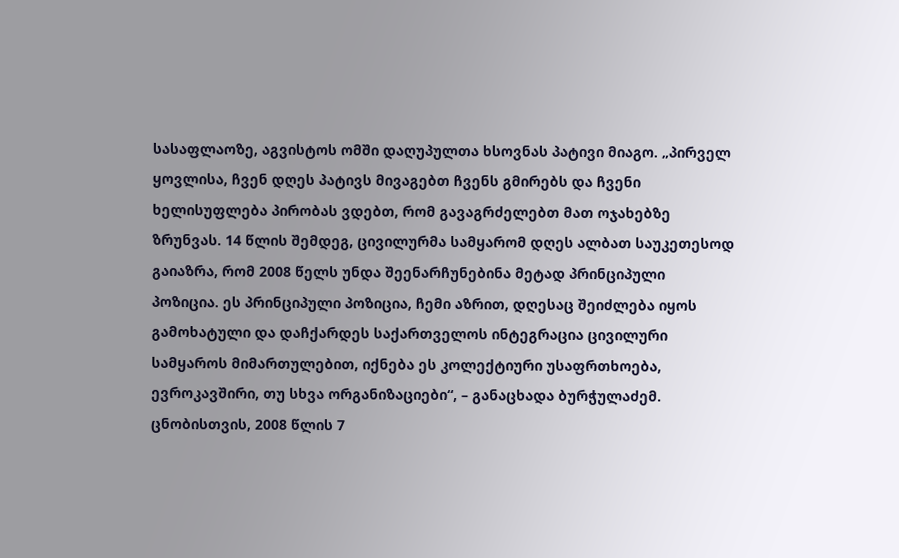სასაფლაოზე, აგვისტოს ომში დაღუპულთა ხსოვნას პატივი მიაგო. „პირველ ყოვლისა, ჩვენ დღეს პატივს მივაგებთ ჩვენს გმირებს და ჩვენი ხელისუფლება პირობას ვდებთ, რომ გავაგრძელებთ მათ ოჯახებზე ზრუნვას. 14 წლის შემდეგ, ცივილურმა სამყარომ დღეს ალბათ საუკეთესოდ გაიაზრა, რომ 2008 წელს უნდა შეენარჩუნებინა მეტად პრინციპული პოზიცია. ეს პრინციპული პოზიცია, ჩემი აზრით, დღესაც შეიძლება იყოს გამოხატული და დაჩქარდეს საქართველოს ინტეგრაცია ცივილური სამყაროს მიმართულებით, იქნება ეს კოლექტიური უსაფრთხოება, ევროკავშირი, თუ სხვა ორგანიზაციები“, – განაცხადა ბურჭულაძემ. ცნობისთვის, 2008 წლის 7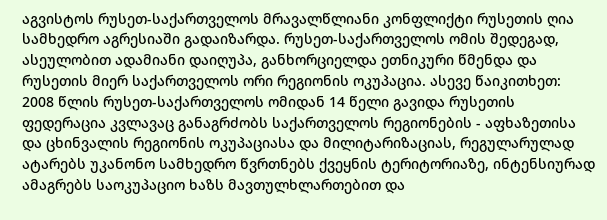აგვისტოს რუსეთ-საქართველოს მრავალწლიანი კონფლიქტი რუსეთის ღია სამხედრო აგრესიაში გადაიზარდა. რუსეთ-საქართველოს ომის შედეგად, ასეულობით ადამიანი დაიღუპა, განხორციელდა ეთნიკური წმენდა და რუსეთის მიერ საქართველოს ორი რეგიონის ოკუპაცია. ასევე წაიკითხეთ: 2008 წლის რუსეთ-საქართველოს ომიდან 14 წელი გავიდა რუსეთის ფედერაცია კვლავაც განაგრძობს საქართველოს რეგიონების - აფხაზეთისა და ცხინვალის რეგიონის ოკუპაციასა და მილიტარიზაციას, რეგულარულად ატარებს უკანონო სამხედრო წვრთნებს ქვეყნის ტერიტორიაზე, ინტენსიურად ამაგრებს საოკუპაციო ხაზს მავთულხლართებით და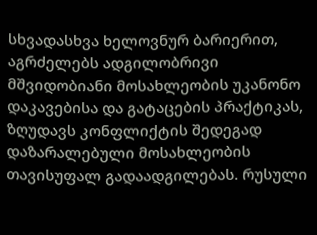სხვადასხვა ხელოვნურ ბარიერით, აგრძელებს ადგილობრივი მშვიდობიანი მოსახლეობის უკანონო დაკავებისა და გატაცების პრაქტიკას, ზღუდავს კონფლიქტის შედეგად დაზარალებული მოსახლეობის თავისუფალ გადაადგილებას. რუსული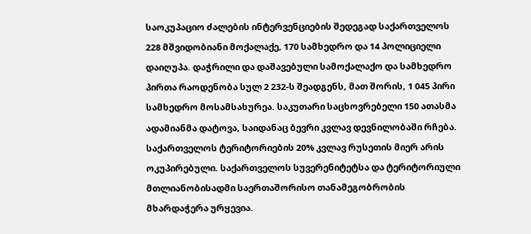საოკუპაციო ძალების ინტერვენციების შედეგად საქართველოს 228 მშვიდობიანი მოქალაქე, 170 სამხედრო და 14 პოლიციელი დაიღუპა. დაჭრილი და დაშავებული სამოქალაქო და სამხედრო პირთა რაოდენობა სულ 2 232-ს შეადგენს, მათ შორის, 1 045 პირი სამხედრო მოსამსახურეა. საკუთარი საცხოვრებელი 150 ათასმა ადამიანმა დატოვა, საიდანაც ბევრი კვლავ დევნილობაში რჩება. საქართველოს ტერიტორიების 20% კვლავ რუსეთის მიერ არის ოკუპირებული. საქართველოს სუვერენიტეტსა და ტერიტორიული მთლიანობისადმი საერთაშორისო თანამეგობრობის მხარდაჭერა ურყევია.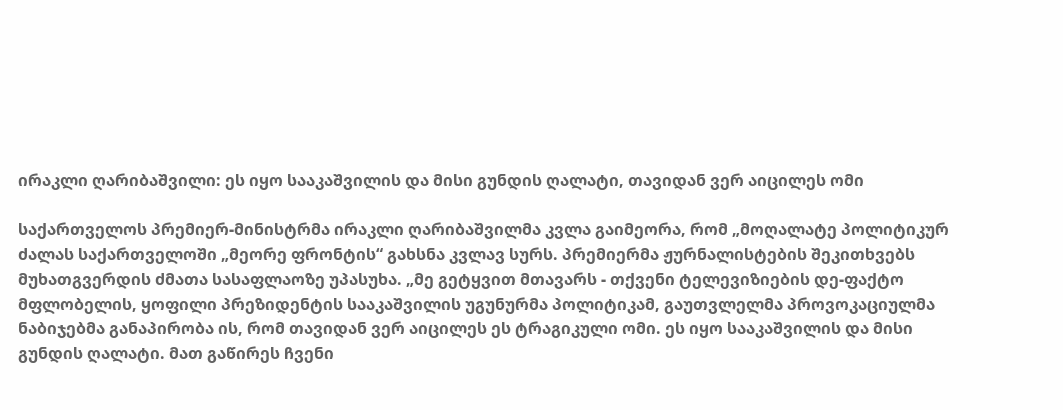ირაკლი ღარიბაშვილი: ეს იყო სააკაშვილის და მისი გუნდის ღალატი, თავიდან ვერ აიცილეს ომი

საქართველოს პრემიერ-მინისტრმა ირაკლი ღარიბაშვილმა კვლა გაიმეორა, რომ „მოღალატე პოლიტიკურ ძალას საქართველოში „მეორე ფრონტის“ გახსნა კვლავ სურს. პრემიერმა ჟურნალისტების შეკითხვებს მუხათგვერდის ძმათა სასაფლაოზე უპასუხა. „მე გეტყვით მთავარს - თქვენი ტელევიზიების დე-ფაქტო მფლობელის, ყოფილი პრეზიდენტის სააკაშვილის უგუნურმა პოლიტიკამ, გაუთვლელმა პროვოკაციულმა ნაბიჯებმა განაპირობა ის, რომ თავიდან ვერ აიცილეს ეს ტრაგიკული ომი. ეს იყო სააკაშვილის და მისი გუნდის ღალატი. მათ გაწირეს ჩვენი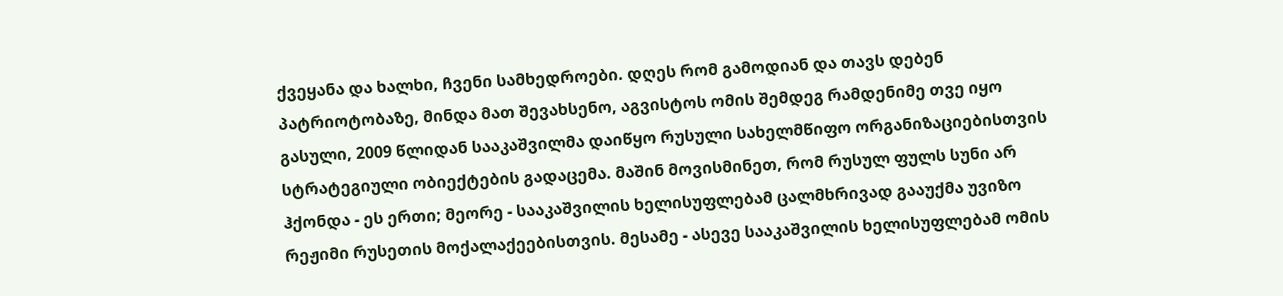ქვეყანა და ხალხი, ჩვენი სამხედროები. დღეს რომ გამოდიან და თავს დებენ პატრიოტობაზე, მინდა მათ შევახსენო, აგვისტოს ომის შემდეგ რამდენიმე თვე იყო გასული, 2009 წლიდან სააკაშვილმა დაიწყო რუსული სახელმწიფო ორგანიზაციებისთვის სტრატეგიული ობიექტების გადაცემა. მაშინ მოვისმინეთ, რომ რუსულ ფულს სუნი არ ჰქონდა - ეს ერთი; მეორე - სააკაშვილის ხელისუფლებამ ცალმხრივად გააუქმა უვიზო რეჟიმი რუსეთის მოქალაქეებისთვის. მესამე - ასევე სააკაშვილის ხელისუფლებამ ომის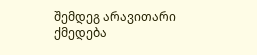შემდეგ არავითარი ქმედება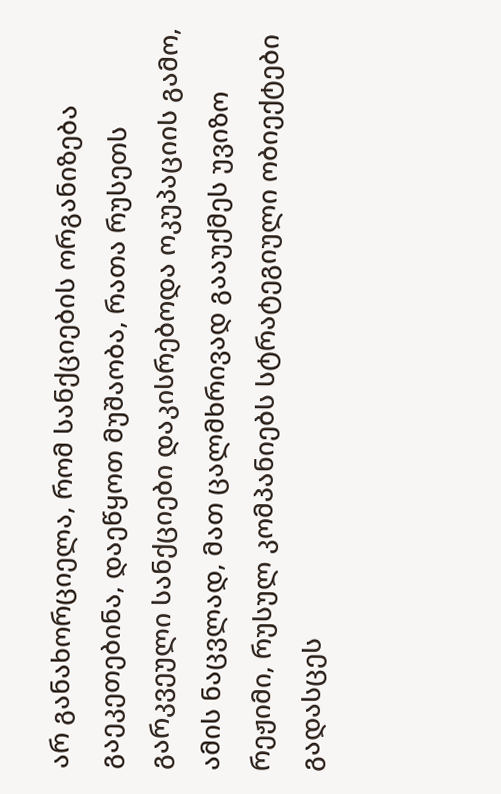არ განახორციელა, რომ სანქციების ორგანიზება გაეკეთებინა, დაეწყოთ მუშაობა, რათა რუსეთს გარკვეული სანქციები დაკისრებოდა ოკუპაციის გამო, ამის ნაცვლად, მათ ცალმხრივად გააუქმეს უვიზო რეჟიმი, რუსულ კომპანიებს სტრატეგიული ობიექტები გადასცეს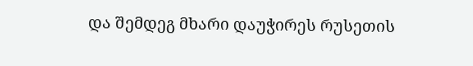და შემდეგ მხარი დაუჭირეს რუსეთის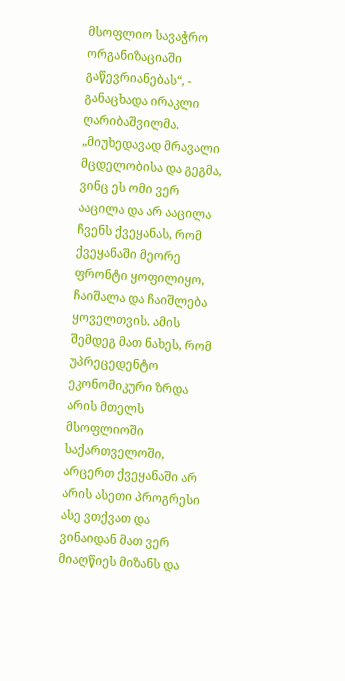მსოფლიო სავაჭრო ორგანიზაციაში გაწევრიანებას“, - განაცხადა ირაკლი ღარიბაშვილმა. „მიუხედავად მრავალი მცდელობისა და გეგმა, ვინც ეს ომი ვერ ააცილა და არ ააცილა ჩვენს ქვეყანას, რომ ქვეყანაში მეორე ფრონტი ყოფილიყო, ჩაიშალა და ჩაიშლება ყოველთვის. ამის შემდეგ მათ ნახეს, რომ უპრეცედენტო ეკონომიკური ზრდა არის მთელს მსოფლიოში საქართველოში, არცერთ ქვეყანაში არ არის ასეთი პროგრესი ასე ვთქვათ და ვინაიდან მათ ვერ მიაღწიეს მიზანს და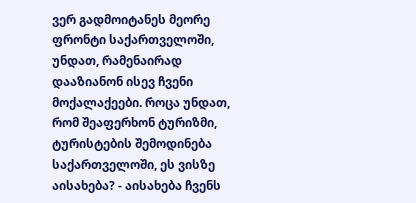ვერ გადმოიტანეს მეორე ფრონტი საქართველოში, უნდათ, რამენაირად დააზიანონ ისევ ჩვენი მოქალაქეები. როცა უნდათ, რომ შეაფერხონ ტურიზმი, ტურისტების შემოდინება საქართველოში, ეს ვისზე აისახება? - აისახება ჩვენს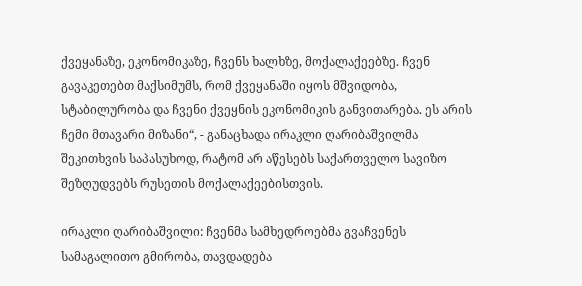ქვეყანაზე, ეკონომიკაზე, ჩვენს ხალხზე, მოქალაქეებზე. ჩვენ გავაკეთებთ მაქსიმუმს, რომ ქვეყანაში იყოს მშვიდობა, სტაბილურობა და ჩვენი ქვეყნის ეკონომიკის განვითარება. ეს არის ჩემი მთავარი მიზანი“, - განაცხადა ირაკლი ღარიბაშვილმა შეკითხვის საპასუხოდ, რატომ არ აწესებს საქართველო სავიზო შეზღუდვებს რუსეთის მოქალაქეებისთვის.

ირაკლი ღარიბაშვილი: ჩვენმა სამხედროებმა გვაჩვენეს სამაგალითო გმირობა, თავდადება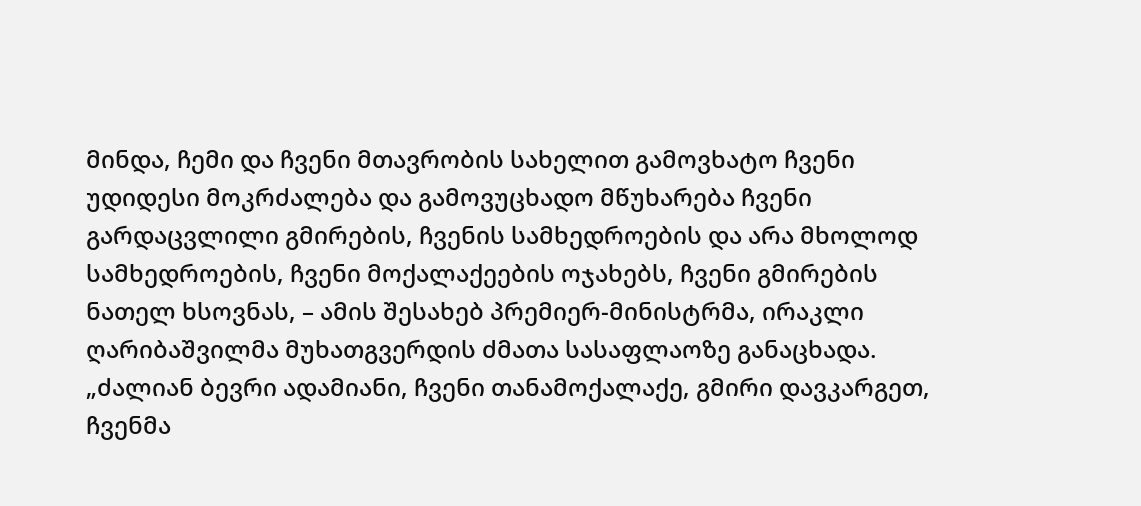მინდა, ჩემი და ჩვენი მთავრობის სახელით გამოვხატო ჩვენი უდიდესი მოკრძალება და გამოვუცხადო მწუხარება ჩვენი გარდაცვლილი გმირების, ჩვენის სამხედროების და არა მხოლოდ სამხედროების, ჩვენი მოქალაქეების ოჯახებს, ჩვენი გმირების ნათელ ხსოვნას, – ამის შესახებ პრემიერ-მინისტრმა, ირაკლი ღარიბაშვილმა მუხათგვერდის ძმათა სასაფლაოზე განაცხადა. „ძალიან ბევრი ადამიანი, ჩვენი თანამოქალაქე, გმირი დავკარგეთ, ჩვენმა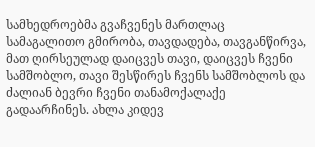სამხედროებმა გვაჩვენეს მართლაც სამაგალითო გმირობა, თავდადება, თავგანწირვა, მათ ღირსეულად დაიცვეს თავი, დაიცვეს ჩვენი სამშობლო, თავი შესწირეს ჩვენს სამშობლოს და ძალიან ბევრი ჩვენი თანამოქალაქე გადაარჩინეს. ახლა კიდევ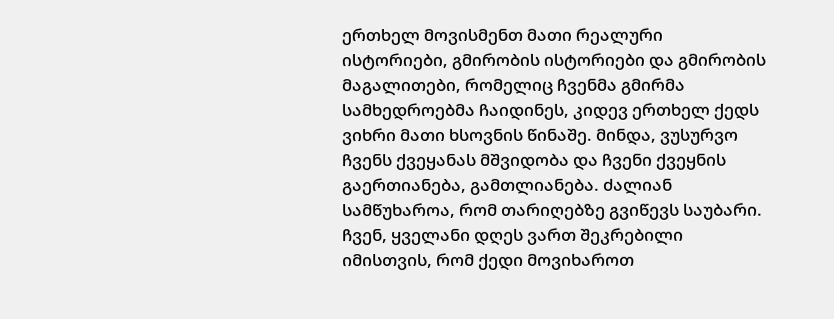ერთხელ მოვისმენთ მათი რეალური ისტორიები, გმირობის ისტორიები და გმირობის მაგალითები, რომელიც ჩვენმა გმირმა სამხედროებმა ჩაიდინეს, კიდევ ერთხელ ქედს ვიხრი მათი ხსოვნის წინაშე. მინდა, ვუსურვო ჩვენს ქვეყანას მშვიდობა და ჩვენი ქვეყნის გაერთიანება, გამთლიანება. ძალიან სამწუხაროა, რომ თარიღებზე გვიწევს საუბარი. ჩვენ, ყველანი დღეს ვართ შეკრებილი იმისთვის, რომ ქედი მოვიხაროთ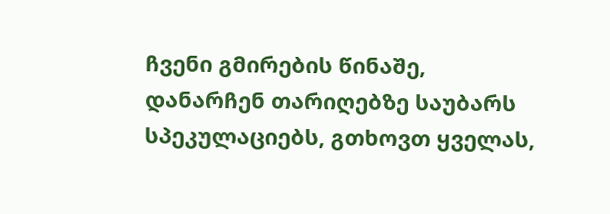ჩვენი გმირების წინაშე, დანარჩენ თარიღებზე საუბარს სპეკულაციებს, გთხოვთ ყველას,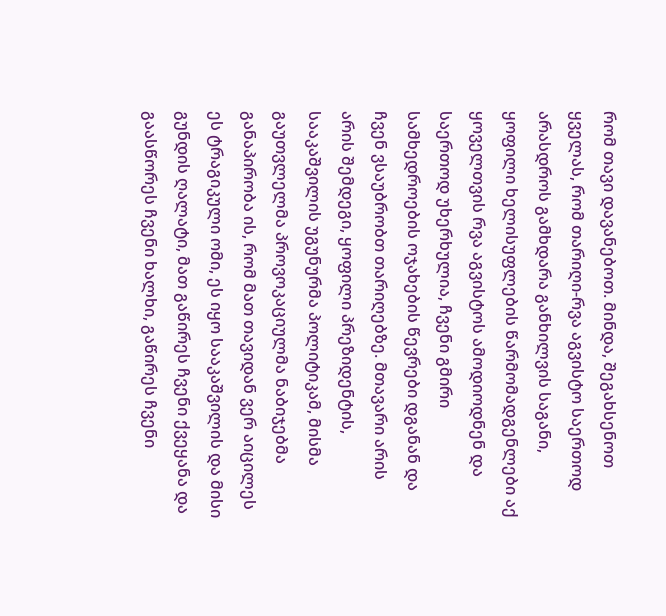რომ თავი დავანებოთ. მინდა, შეგახსენოთ ყველას, რომ თარიღი-რვა აგვისტო საერთოდ არასდროს გამხდარა განხილვის საგანი, ყოფილი ხელისუფლების წარმომადგენლები აქ ყოველთვის რვა აგვისტოს ამოდიოდნენ და საერთოდ უხერხულია, ჩვენი გმირი სამხედროების ოჯახების წევრები დგანან და ჩვენ ვსაუბრობთ თარიღებზე. მთავარი არის არის შემდეგი, ყოფილი პრეზიდენტის, სააკაშვილის უგუნურმა პოლიტიკამ, მისმა გაუთვლელმა პროვოკაციულმა ნაბიჯებმა განაპირობა ის, რომ მათ თავიდან ვერ აიცილეს ეს ტრაგიკული ომი, ეს იყო სააკაშვილის და მისი გუნდის ღალატი, მათ გაწირეს ჩვენი ქვეყანა და გაასწორეს ჩვენი ხალხი, გაწირეს ჩვენი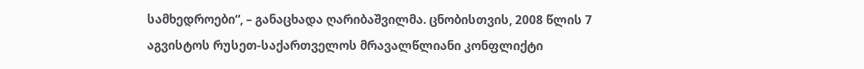სამხედროები“, – განაცხადა ღარიბაშვილმა. ცნობისთვის, 2008 წლის 7 აგვისტოს რუსეთ-საქართველოს მრავალწლიანი კონფლიქტი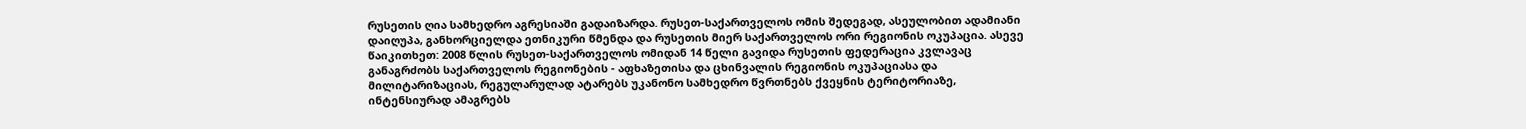რუსეთის ღია სამხედრო აგრესიაში გადაიზარდა. რუსეთ-საქართველოს ომის შედეგად, ასეულობით ადამიანი დაიღუპა, განხორციელდა ეთნიკური წმენდა და რუსეთის მიერ საქართველოს ორი რეგიონის ოკუპაცია. ასევე წაიკითხეთ: 2008 წლის რუსეთ-საქართველოს ომიდან 14 წელი გავიდა რუსეთის ფედერაცია კვლავაც განაგრძობს საქართველოს რეგიონების - აფხაზეთისა და ცხინვალის რეგიონის ოკუპაციასა და მილიტარიზაციას, რეგულარულად ატარებს უკანონო სამხედრო წვრთნებს ქვეყნის ტერიტორიაზე, ინტენსიურად ამაგრებს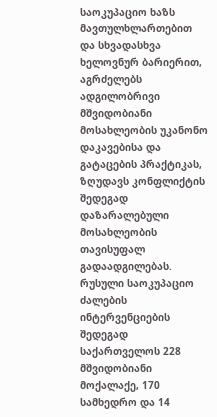საოკუპაციო ხაზს მავთულხლართებით და სხვადასხვა ხელოვნურ ბარიერით, აგრძელებს ადგილობრივი მშვიდობიანი მოსახლეობის უკანონო დაკავებისა და გატაცების პრაქტიკას, ზღუდავს კონფლიქტის შედეგად დაზარალებული მოსახლეობის თავისუფალ გადაადგილებას. რუსული საოკუპაციო ძალების ინტერვენციების შედეგად საქართველოს 228 მშვიდობიანი მოქალაქე, 170 სამხედრო და 14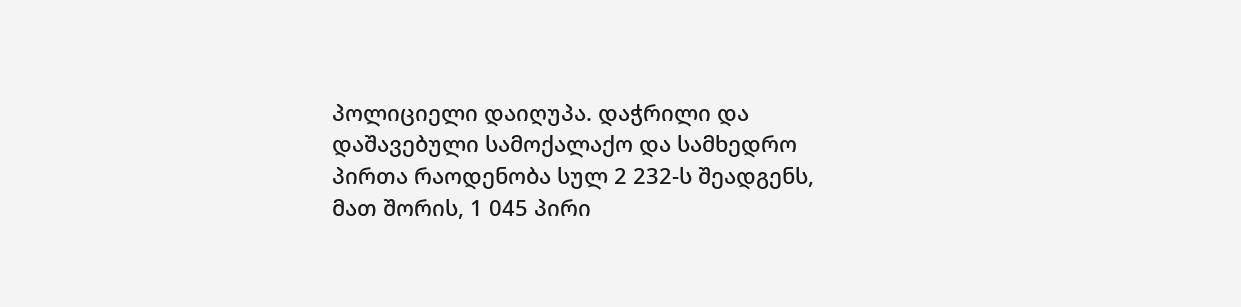პოლიციელი დაიღუპა. დაჭრილი და დაშავებული სამოქალაქო და სამხედრო პირთა რაოდენობა სულ 2 232-ს შეადგენს, მათ შორის, 1 045 პირი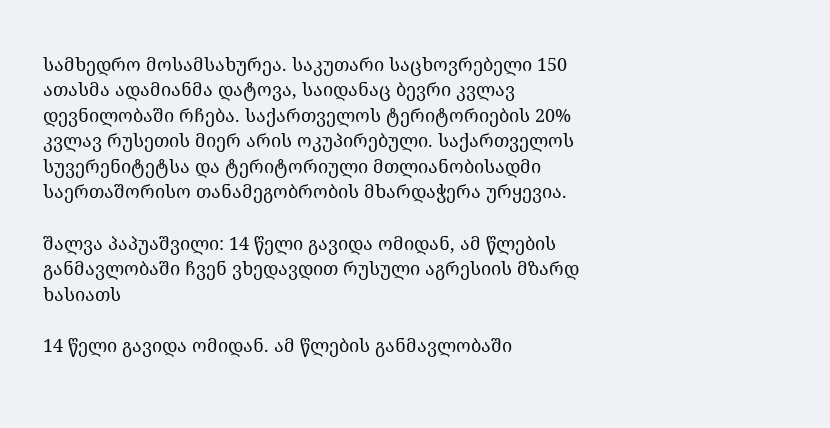სამხედრო მოსამსახურეა. საკუთარი საცხოვრებელი 150 ათასმა ადამიანმა დატოვა, საიდანაც ბევრი კვლავ დევნილობაში რჩება. საქართველოს ტერიტორიების 20% კვლავ რუსეთის მიერ არის ოკუპირებული. საქართველოს სუვერენიტეტსა და ტერიტორიული მთლიანობისადმი საერთაშორისო თანამეგობრობის მხარდაჭერა ურყევია.

შალვა პაპუაშვილი: 14 წელი გავიდა ომიდან, ამ წლების განმავლობაში ჩვენ ვხედავდით რუსული აგრესიის მზარდ ხასიათს

14 წელი გავიდა ომიდან. ამ წლების განმავლობაში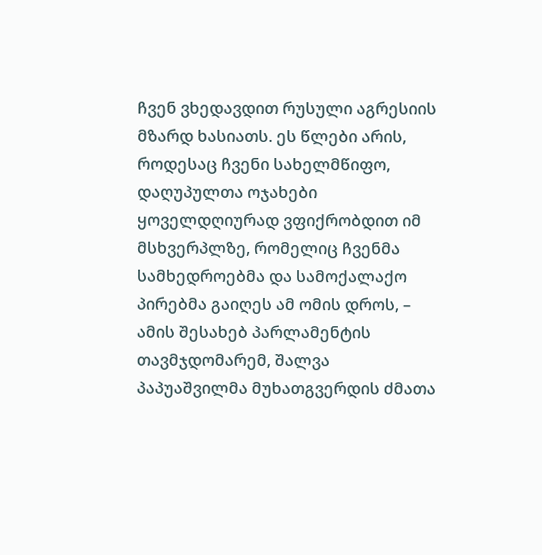ჩვენ ვხედავდით რუსული აგრესიის მზარდ ხასიათს. ეს წლები არის, როდესაც ჩვენი სახელმწიფო, დაღუპულთა ოჯახები ყოველდღიურად ვფიქრობდით იმ მსხვერპლზე, რომელიც ჩვენმა სამხედროებმა და სამოქალაქო პირებმა გაიღეს ამ ომის დროს, – ამის შესახებ პარლამენტის თავმჯდომარემ, შალვა პაპუაშვილმა მუხათგვერდის ძმათა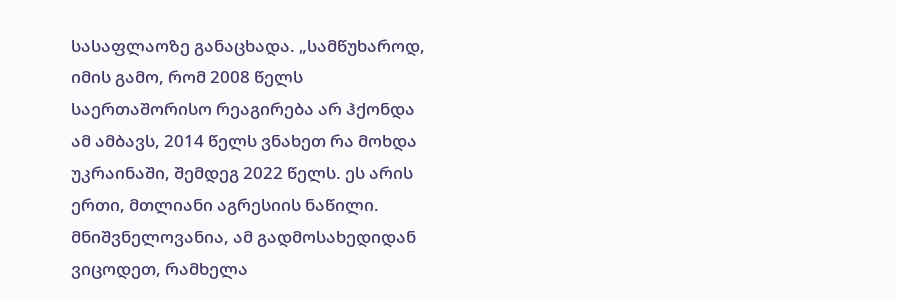სასაფლაოზე განაცხადა. „სამწუხაროდ, იმის გამო, რომ 2008 წელს საერთაშორისო რეაგირება არ ჰქონდა ამ ამბავს, 2014 წელს ვნახეთ რა მოხდა უკრაინაში, შემდეგ 2022 წელს. ეს არის ერთი, მთლიანი აგრესიის ნაწილი. მნიშვნელოვანია, ამ გადმოსახედიდან ვიცოდეთ, რამხელა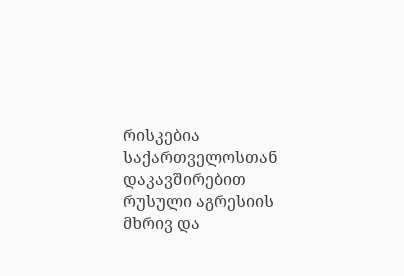რისკებია საქართველოსთან დაკავშირებით რუსული აგრესიის მხრივ და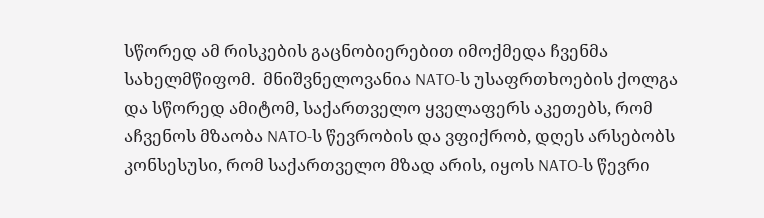სწორედ ამ რისკების გაცნობიერებით იმოქმედა ჩვენმა სახელმწიფომ.  მნიშვნელოვანია NATO-ს უსაფრთხოების ქოლგა და სწორედ ამიტომ, საქართველო ყველაფერს აკეთებს, რომ აჩვენოს მზაობა NATO-ს წევრობის და ვფიქრობ, დღეს არსებობს კონსესუსი, რომ საქართველო მზად არის, იყოს NATO-ს წევრი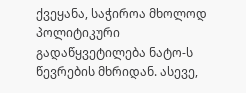ქვეყანა, საჭიროა მხოლოდ პოლიტიკური გადაწყვეტილება ნატო-ს წევრების მხრიდან. ასევე,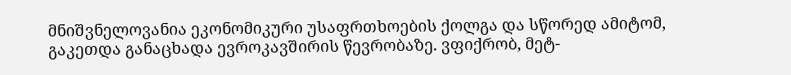მნიშვნელოვანია ეკონომიკური უსაფრთხოების ქოლგა და სწორედ ამიტომ, გაკეთდა განაცხადა ევროკავშირის წევრობაზე. ვფიქრობ, მეტ-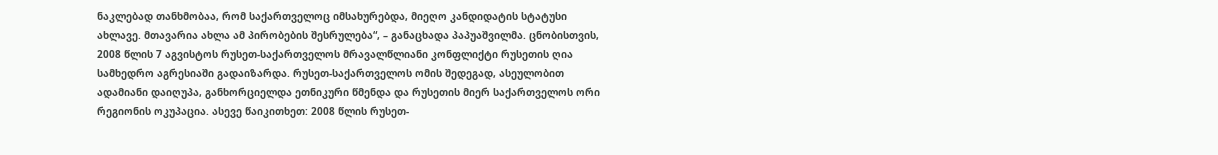ნაკლებად თანხმობაა, რომ საქართველოც იმსახურებდა, მიეღო კანდიდატის სტატუსი ახლავე. მთავარია ახლა ამ პირობების შესრულება“, – განაცხადა პაპუაშვილმა. ცნობისთვის, 2008 წლის 7 აგვისტოს რუსეთ-საქართველოს მრავალწლიანი კონფლიქტი რუსეთის ღია სამხედრო აგრესიაში გადაიზარდა. რუსეთ-საქართველოს ომის შედეგად, ასეულობით ადამიანი დაიღუპა, განხორციელდა ეთნიკური წმენდა და რუსეთის მიერ საქართველოს ორი რეგიონის ოკუპაცია. ასევე წაიკითხეთ: 2008 წლის რუსეთ-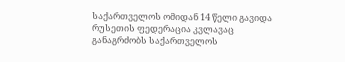საქართველოს ომიდან 14 წელი გავიდა რუსეთის ფედერაცია კვლავაც განაგრძობს საქართველოს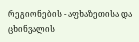რეგიონების - აფხაზეთისა და ცხინვალის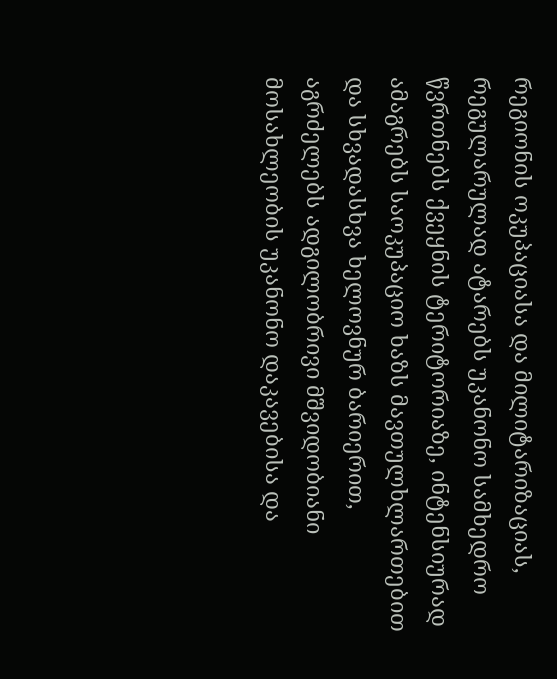რეგიონის ოკუპაციასა და მილიტარიზაციას, რეგულარულად ატარებს უკანონო სამხედრო წვრთნებს ქვეყნის ტერიტორიაზე, ინტენსიურად ამაგრებს საოკუპაციო ხაზს მავთულხლართებით და სხვადასხვა ხელოვნურ ბარიერით, აგრძელებს ადგილობრივი მშვიდობიანი მოსახლეობის უკანონო დაკავებისა და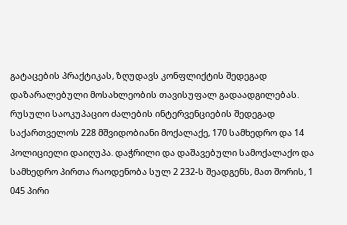გატაცების პრაქტიკას, ზღუდავს კონფლიქტის შედეგად დაზარალებული მოსახლეობის თავისუფალ გადაადგილებას. რუსული საოკუპაციო ძალების ინტერვენციების შედეგად საქართველოს 228 მშვიდობიანი მოქალაქე, 170 სამხედრო და 14 პოლიციელი დაიღუპა. დაჭრილი და დაშავებული სამოქალაქო და სამხედრო პირთა რაოდენობა სულ 2 232-ს შეადგენს, მათ შორის, 1 045 პირი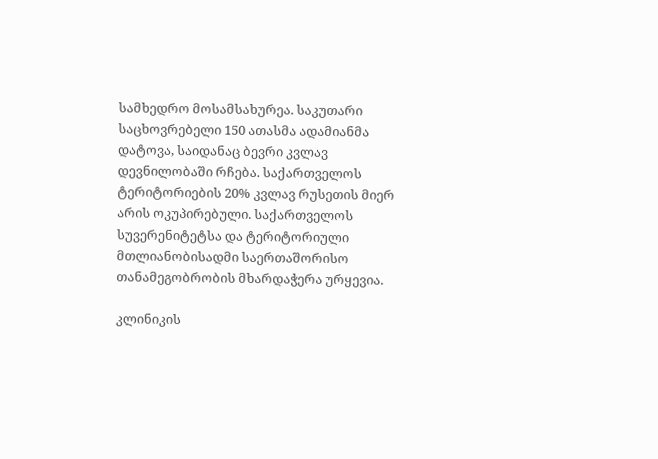სამხედრო მოსამსახურეა. საკუთარი საცხოვრებელი 150 ათასმა ადამიანმა დატოვა, საიდანაც ბევრი კვლავ დევნილობაში რჩება. საქართველოს ტერიტორიების 20% კვლავ რუსეთის მიერ არის ოკუპირებული. საქართველოს სუვერენიტეტსა და ტერიტორიული მთლიანობისადმი საერთაშორისო თანამეგობრობის მხარდაჭერა ურყევია.

კლინიკის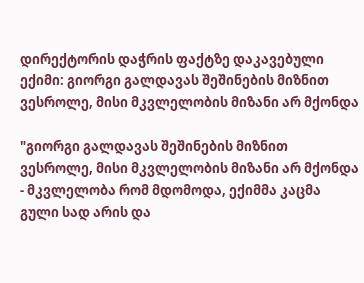დირექტორის დაჭრის ფაქტზე დაკავებული ექიმი: გიორგი გალდავას შეშინების მიზნით ვესროლე, მისი მკვლელობის მიზანი არ მქონდა

"გიორგი გალდავას შეშინების მიზნით ვესროლე, მისი მკვლელობის მიზანი არ მქონდა - მკვლელობა რომ მდომოდა, ექიმმა კაცმა გული სად არის და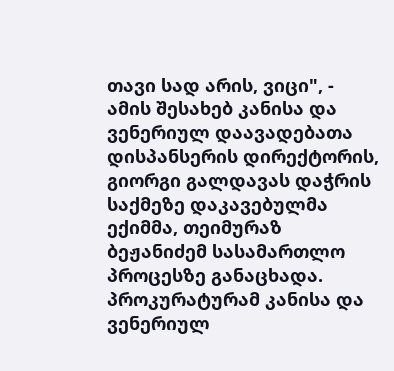თავი სად არის, ვიცი", - ამის შესახებ კანისა და ვენერიულ დაავადებათა დისპანსერის დირექტორის, გიორგი გალდავას დაჭრის საქმეზე დაკავებულმა ექიმმა, თეიმურაზ ბეჟანიძემ სასამართლო პროცესზე განაცხადა. პროკურატურამ კანისა და ვენერიულ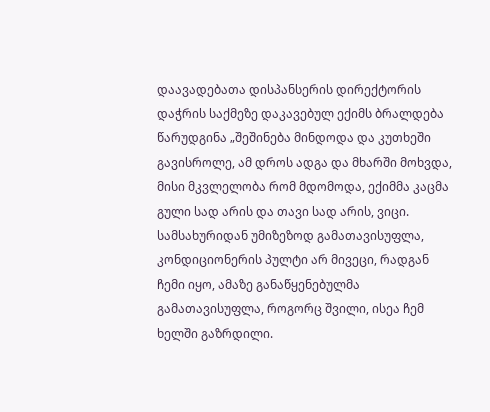დაავადებათა დისპანსერის დირექტორის დაჭრის საქმეზე დაკავებულ ექიმს ბრალდება წარუდგინა „შეშინება მინდოდა და კუთხეში გავისროლე, ამ დროს ადგა და მხარში მოხვდა, მისი მკვლელობა რომ მდომოდა, ექიმმა კაცმა გული სად არის და თავი სად არის, ვიცი. სამსახურიდან უმიზეზოდ გამათავისუფლა, კონდიციონერის პულტი არ მივეცი, რადგან ჩემი იყო, ამაზე განაწყენებულმა გამათავისუფლა, როგორც შვილი, ისეა ჩემ ხელში გაზრდილი.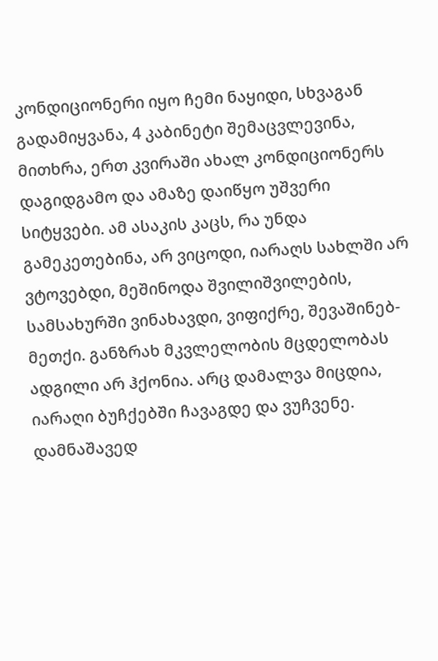კონდიციონერი იყო ჩემი ნაყიდი, სხვაგან გადამიყვანა, 4 კაბინეტი შემაცვლევინა, მითხრა, ერთ კვირაში ახალ კონდიციონერს დაგიდგამო და ამაზე დაიწყო უშვერი სიტყვები. ამ ასაკის კაცს, რა უნდა გამეკეთებინა, არ ვიცოდი, იარაღს სახლში არ ვტოვებდი, მეშინოდა შვილიშვილების, სამსახურში ვინახავდი, ვიფიქრე, შევაშინებ-მეთქი. განზრახ მკვლელობის მცდელობას ადგილი არ ჰქონია. არც დამალვა მიცდია, იარაღი ბუჩქებში ჩავაგდე და ვუჩვენე. დამნაშავედ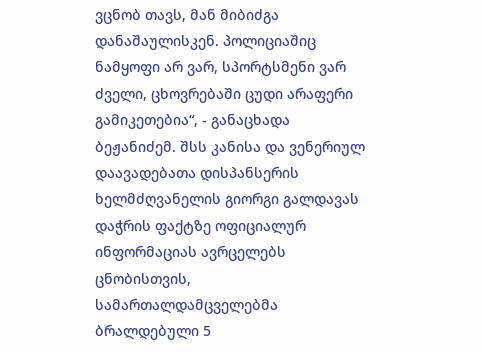ვცნობ თავს, მან მიბიძგა დანაშაულისკენ. პოლიციაშიც ნამყოფი არ ვარ, სპორტსმენი ვარ ძველი, ცხოვრებაში ცუდი არაფერი გამიკეთებია“, - განაცხადა ბეჟანიძემ. შსს კანისა და ვენერიულ დაავადებათა დისპანსერის ხელმძღვანელის გიორგი გალდავას დაჭრის ფაქტზე ოფიციალურ ინფორმაციას ავრცელებს ცნობისთვის, სამართალდამცველებმა ბრალდებული 5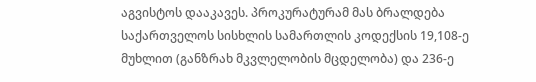აგვისტოს დააკავეს. პროკურატურამ მას ბრალდება საქართველოს სისხლის სამართლის კოდექსის 19,108-ე მუხლით (განზრახ მკვლელობის მცდელობა) და 236-ე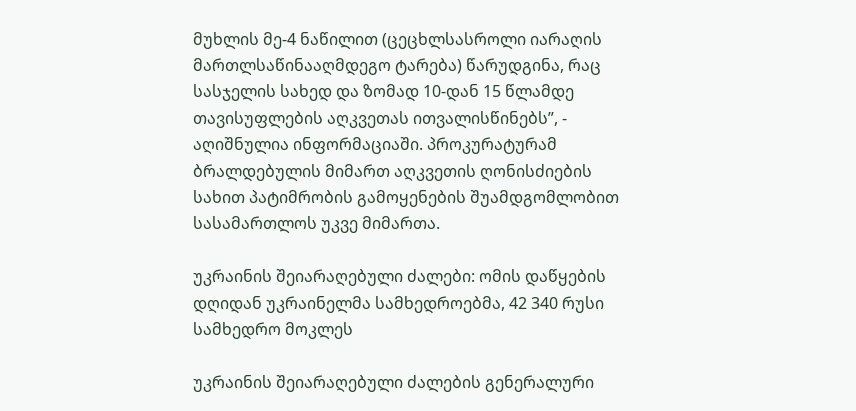მუხლის მე-4 ნაწილით (ცეცხლსასროლი იარაღის მართლსაწინააღმდეგო ტარება) წარუდგინა, რაც სასჯელის სახედ და ზომად 10-დან 15 წლამდე თავისუფლების აღკვეთას ითვალისწინებს”, - აღიშნულია ინფორმაციაში. პროკურატურამ ბრალდებულის მიმართ აღკვეთის ღონისძიების სახით პატიმრობის გამოყენების შუამდგომლობით სასამართლოს უკვე მიმართა.

უკრაინის შეიარაღებული ძალები: ომის დაწყების დღიდან უკრაინელმა სამხედროებმა, 42 340 რუსი სამხედრო მოკლეს

უკრაინის შეიარაღებული ძალების გენერალური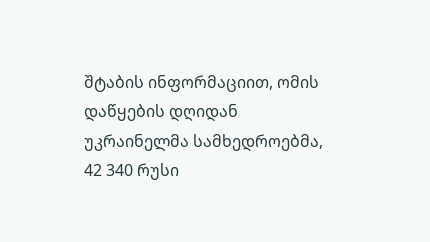შტაბის ინფორმაციით, ომის დაწყების დღიდან უკრაინელმა სამხედროებმა, 42 340 რუსი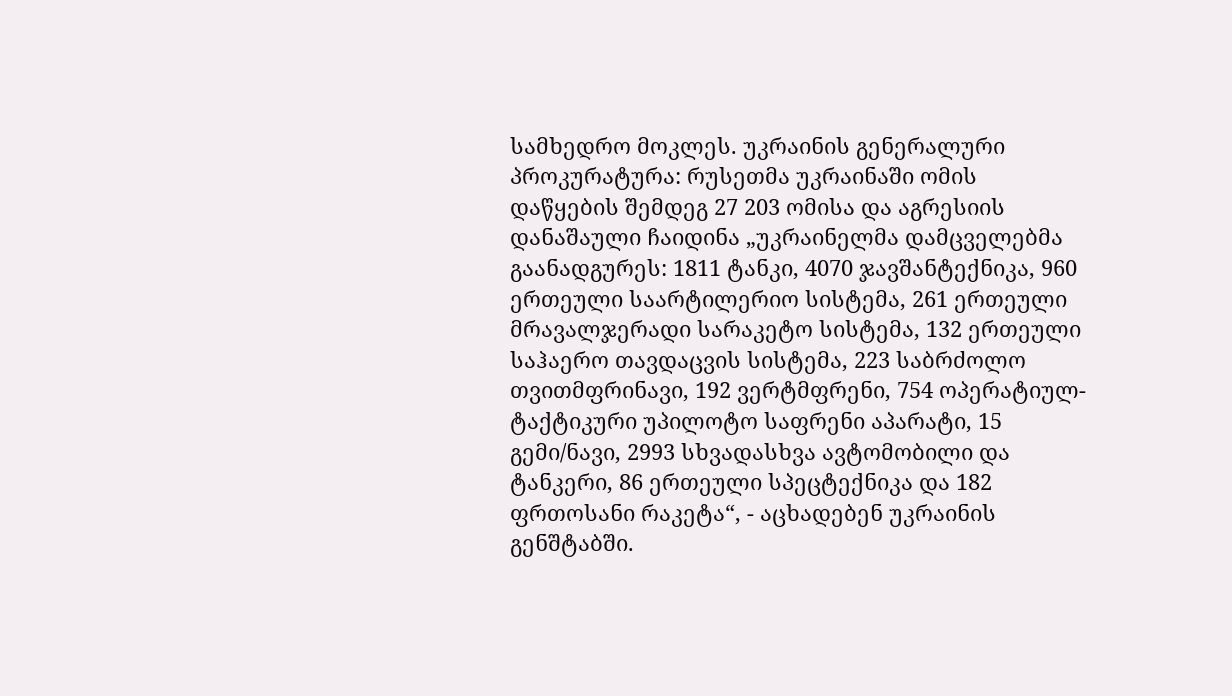სამხედრო მოკლეს. უკრაინის გენერალური პროკურატურა: რუსეთმა უკრაინაში ომის დაწყების შემდეგ 27 203 ომისა და აგრესიის დანაშაული ჩაიდინა „უკრაინელმა დამცველებმა გაანადგურეს: 1811 ტანკი, 4070 ჯავშანტექნიკა, 960 ერთეული საარტილერიო სისტემა, 261 ერთეული მრავალჯერადი სარაკეტო სისტემა, 132 ერთეული საჰაერო თავდაცვის სისტემა, 223 საბრძოლო თვითმფრინავი, 192 ვერტმფრენი, 754 ოპერატიულ-ტაქტიკური უპილოტო საფრენი აპარატი, 15 გემი/ნავი, 2993 სხვადასხვა ავტომობილი და ტანკერი, 86 ერთეული სპეცტექნიკა და 182 ფრთოსანი რაკეტა“, - აცხადებენ უკრაინის გენშტაბში.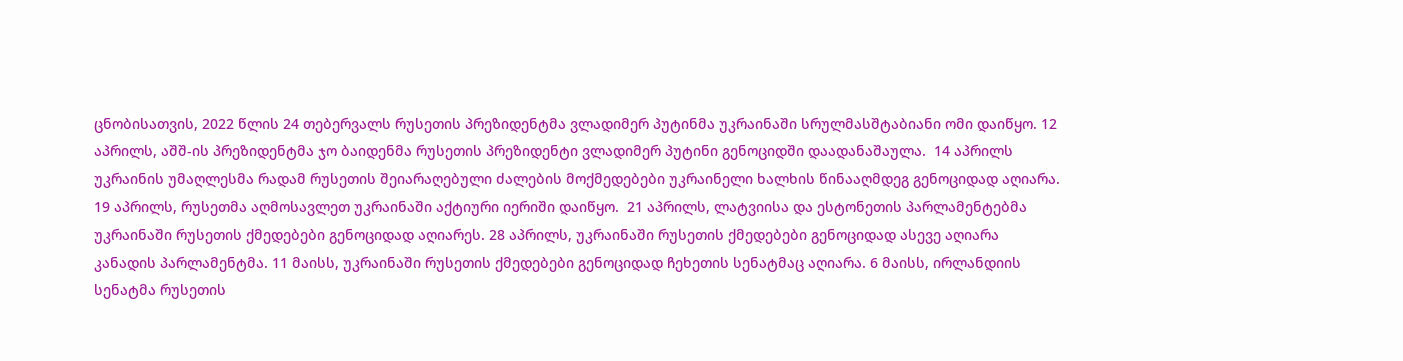ცნობისათვის, 2022 წლის 24 თებერვალს რუსეთის პრეზიდენტმა ვლადიმერ პუტინმა უკრაინაში სრულმასშტაბიანი ომი დაიწყო. 12 აპრილს, აშშ-ის პრეზიდენტმა ჯო ბაიდენმა რუსეთის პრეზიდენტი ვლადიმერ პუტინი გენოციდში დაადანაშაულა.  14 აპრილს უკრაინის უმაღლესმა რადამ რუსეთის შეიარაღებული ძალების მოქმედებები უკრაინელი ხალხის წინააღმდეგ გენოციდად აღიარა. 19 აპრილს, რუსეთმა აღმოსავლეთ უკრაინაში აქტიური იერიში დაიწყო.  21 აპრილს, ლატვიისა და ესტონეთის პარლამენტებმა უკრაინაში რუსეთის ქმედებები გენოციდად აღიარეს. 28 აპრილს, უკრაინაში რუსეთის ქმედებები გენოციდად ასევე აღიარა კანადის პარლამენტმა. 11 მაისს, უკრაინაში რუსეთის ქმედებები გენოციდად ჩეხეთის სენატმაც აღიარა. 6 მაისს, ირლანდიის სენატმა რუსეთის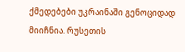ქმედებები უკრაინაში გენოციდად მიიჩნია. რუსეთის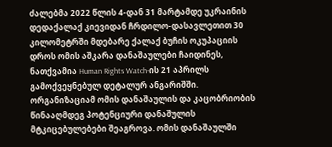ძალებმა 2022 წლის 4-დან 31 მარტამდე უკრაინის დედაქალაქ კიევიდან ჩრდილო-დასავლეთით 30 კილომეტრში მდებარე ქალაქ ბუჩის ოკუპაციის დროს ომის აშკარა დანაშაულები ჩაიდინეს, ნათქვამია Human Rights Watch-ის 21 აპრილს გამოქვეყნებულ დეტალურ ანგარიშში. ორგანიზაციამ ომის დანაშაულის და კაცობრიობის წინააღმდეგ პოტენციური დანაშულის მტკიცებულებები შეაგროვა. ომის დანაშაულში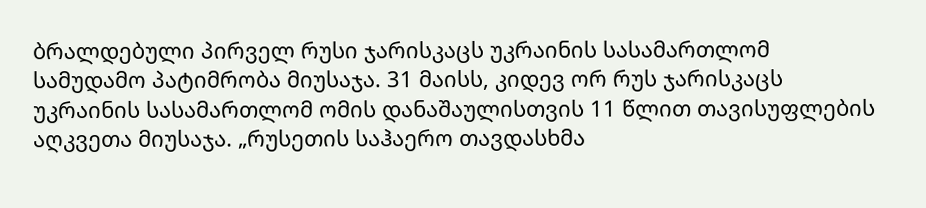ბრალდებული პირველ რუსი ჯარისკაცს უკრაინის სასამართლომ სამუდამო პატიმრობა მიუსაჯა. 31 მაისს, კიდევ ორ რუს ჯარისკაცს უკრაინის სასამართლომ ომის დანაშაულისთვის 11 წლით თავისუფლების აღკვეთა მიუსაჯა. „რუსეთის საჰაერო თავდასხმა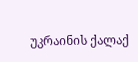უკრაინის ქალაქ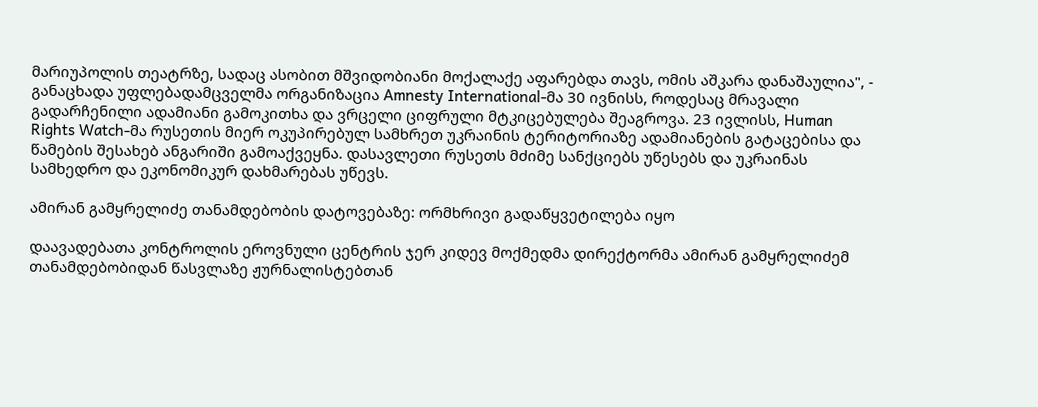მარიუპოლის თეატრზე, სადაც ასობით მშვიდობიანი მოქალაქე აფარებდა თავს, ომის აშკარა დანაშაულია", - განაცხადა უფლებადამცველმა ორგანიზაცია Amnesty International-მა 30 ივნისს, როდესაც მრავალი გადარჩენილი ადამიანი გამოკითხა და ვრცელი ციფრული მტკიცებულება შეაგროვა. 23 ივლისს, Human Rights Watch-მა რუსეთის მიერ ოკუპირებულ სამხრეთ უკრაინის ტერიტორიაზე ადამიანების გატაცებისა და წამების შესახებ ანგარიში გამოაქვეყნა. დასავლეთი რუსეთს მძიმე სანქციებს უწესებს და უკრაინას სამხედრო და ეკონომიკურ დახმარებას უწევს.

ამირან გამყრელიძე თანამდებობის დატოვებაზე: ორმხრივი გადაწყვეტილება იყო

დაავადებათა კონტროლის ეროვნული ცენტრის ჯერ კიდევ მოქმედმა დირექტორმა ამირან გამყრელიძემ თანამდებობიდან წასვლაზე ჟურნალისტებთან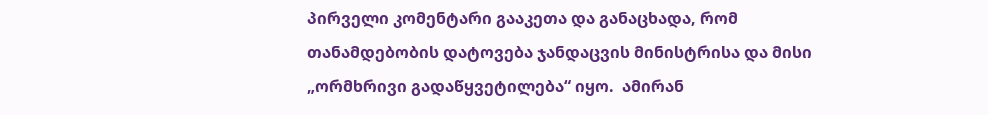პირველი კომენტარი გააკეთა და განაცხადა, რომ თანამდებობის დატოვება ჯანდაცვის მინისტრისა და მისი „ორმხრივი გადაწყვეტილება“ იყო.  ამირან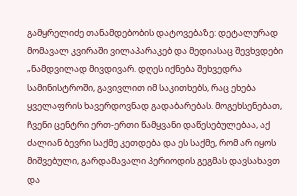გამყრელიძე თანამდებობის დატოვებაზე: დეტალურად მომავალ კვირაში ვილაპარაკებ და მედიასაც შევხვდები „ნამდვილად მივდივარ. დღეს იქნება შეხვედრა სამინისტროში, გავივლით იმ საკითხებს, რაც ეხება ყველაფრის ხავერდოვნად გადაბარებას. მოგეხსენებათ, ჩვენი ცენტრი ერთ-ერთი წამყვანი დაწესებულებაა, აქ ძალიან ბევრი საქმე კეთდება და ეს საქმე, რომ არ იყოს მიშვებული, გარდამავალი პერიოდის გეგმას დავსახავთ და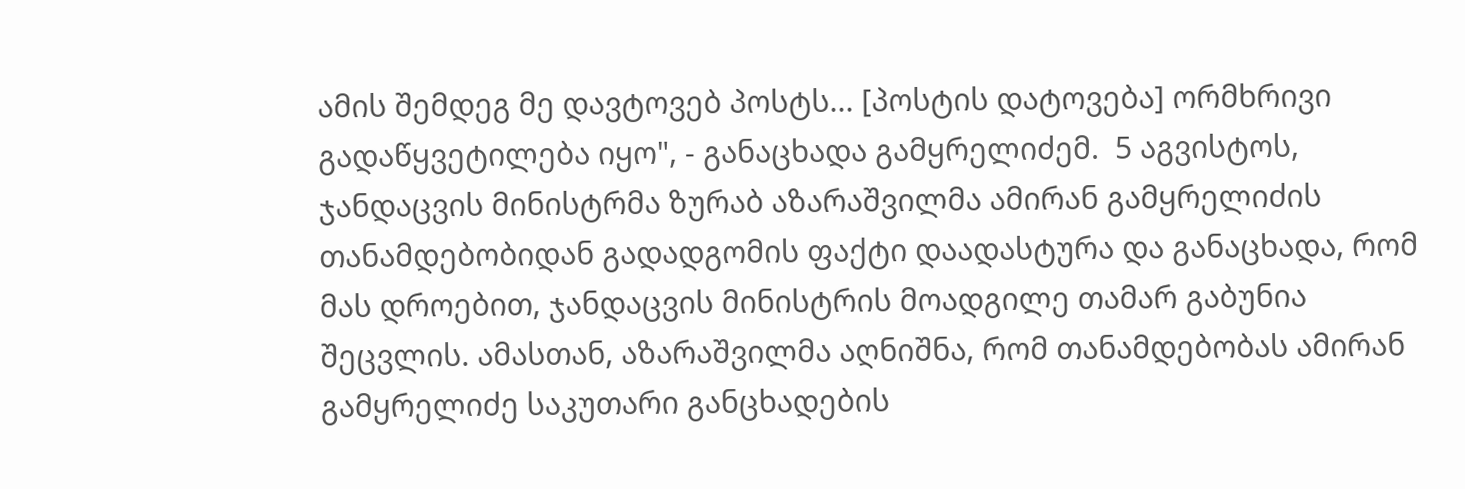ამის შემდეგ მე დავტოვებ პოსტს... [პოსტის დატოვება] ორმხრივი გადაწყვეტილება იყო", - განაცხადა გამყრელიძემ.  5 აგვისტოს, ჯანდაცვის მინისტრმა ზურაბ აზარაშვილმა ამირან გამყრელიძის თანამდებობიდან გადადგომის ფაქტი დაადასტურა და განაცხადა, რომ მას დროებით, ჯანდაცვის მინისტრის მოადგილე თამარ გაბუნია შეცვლის. ამასთან, აზარაშვილმა აღნიშნა, რომ თანამდებობას ამირან გამყრელიძე საკუთარი განცხადების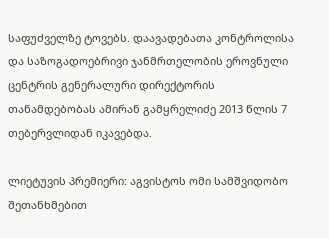საფუძველზე ტოვებს. დაავადებათა კონტროლისა და საზოგადოებრივი ჯანმრთელობის ეროვნული ცენტრის გენერალური დირექტორის თანამდებობას ამირან გამყრელიძე 2013 წლის 7 თებერვლიდან იკავებდა.

ლიეტუვის პრემიერი: აგვისტოს ომი სამშვიდობო შეთანხმებით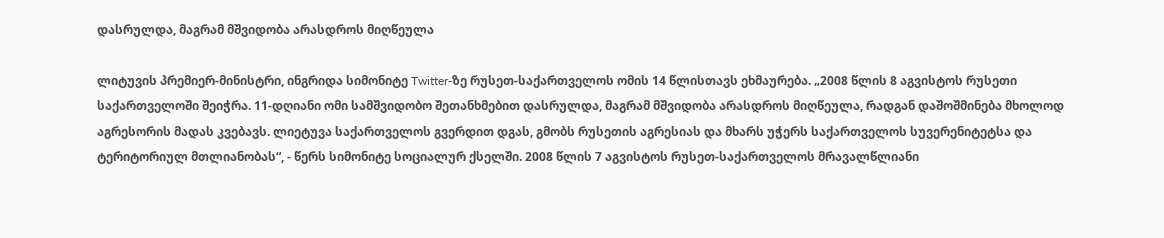დასრულდა, მაგრამ მშვიდობა არასდროს მიღწეულა

ლიტუვის პრემიერ-მინისტრი, ინგრიდა სიმონიტე Twitter-ზე რუსეთ-საქართველოს ომის 14 წლისთავს ეხმაურება. „2008 წლის 8 აგვისტოს რუსეთი საქართველოში შეიჭრა. 11-დღიანი ომი სამშვიდობო შეთანხმებით დასრულდა, მაგრამ მშვიდობა არასდროს მიღწეულა, რადგან დაშოშმინება მხოლოდ აგრესორის მადას კვებავს. ლიეტუვა საქართველოს გვერდით დგას, გმობს რუსეთის აგრესიას და მხარს უჭერს საქართველოს სუვერენიტეტსა და ტერიტორიულ მთლიანობას“, - წერს სიმონიტე სოციალურ ქსელში. 2008 წლის 7 აგვისტოს რუსეთ-საქართველოს მრავალწლიანი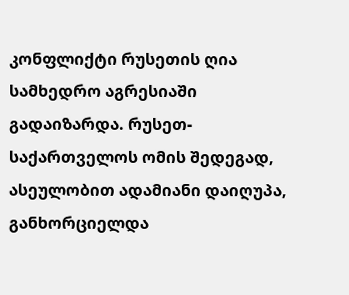კონფლიქტი რუსეთის ღია სამხედრო აგრესიაში გადაიზარდა. რუსეთ-საქართველოს ომის შედეგად, ასეულობით ადამიანი დაიღუპა, განხორციელდა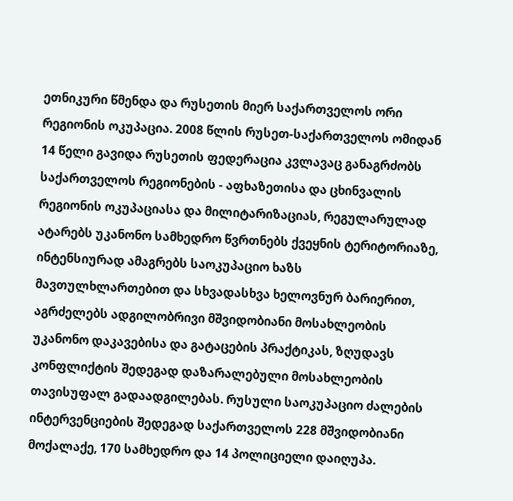ეთნიკური წმენდა და რუსეთის მიერ საქართველოს ორი რეგიონის ოკუპაცია. 2008 წლის რუსეთ-საქართველოს ომიდან 14 წელი გავიდა რუსეთის ფედერაცია კვლავაც განაგრძობს საქართველოს რეგიონების - აფხაზეთისა და ცხინვალის რეგიონის ოკუპაციასა და მილიტარიზაციას, რეგულარულად ატარებს უკანონო სამხედრო წვრთნებს ქვეყნის ტერიტორიაზე, ინტენსიურად ამაგრებს საოკუპაციო ხაზს მავთულხლართებით და სხვადასხვა ხელოვნურ ბარიერით, აგრძელებს ადგილობრივი მშვიდობიანი მოსახლეობის უკანონო დაკავებისა და გატაცების პრაქტიკას, ზღუდავს კონფლიქტის შედეგად დაზარალებული მოსახლეობის თავისუფალ გადაადგილებას. რუსული საოკუპაციო ძალების ინტერვენციების შედეგად საქართველოს 228 მშვიდობიანი მოქალაქე, 170 სამხედრო და 14 პოლიციელი დაიღუპა.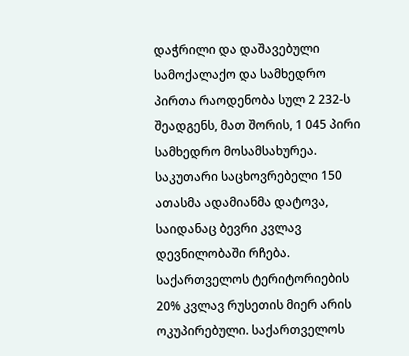დაჭრილი და დაშავებული სამოქალაქო და სამხედრო პირთა რაოდენობა სულ 2 232-ს შეადგენს, მათ შორის, 1 045 პირი სამხედრო მოსამსახურეა. საკუთარი საცხოვრებელი 150 ათასმა ადამიანმა დატოვა, საიდანაც ბევრი კვლავ დევნილობაში რჩება. საქართველოს ტერიტორიების 20% კვლავ რუსეთის მიერ არის ოკუპირებული. საქართველოს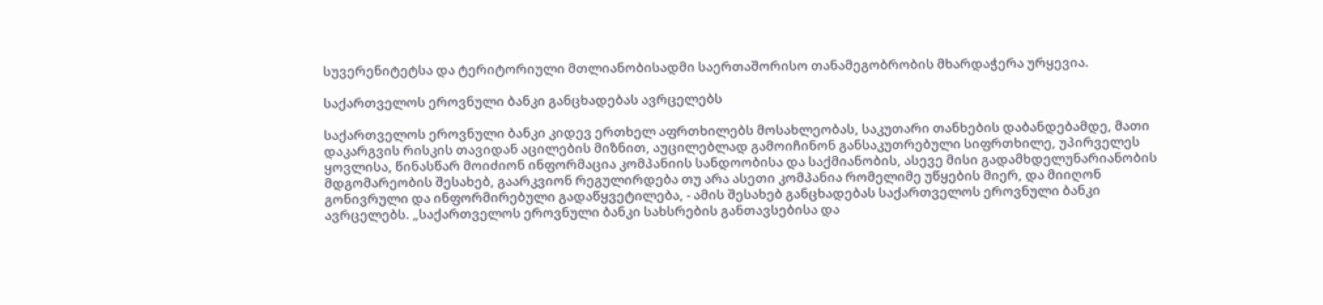სუვერენიტეტსა და ტერიტორიული მთლიანობისადმი საერთაშორისო თანამეგობრობის მხარდაჭერა ურყევია.

საქართველოს ეროვნული ბანკი განცხადებას ავრცელებს

საქართველოს ეროვნული ბანკი კიდევ ერთხელ აფრთხილებს მოსახლეობას, საკუთარი თანხების დაბანდებამდე, მათი დაკარგვის რისკის თავიდან აცილების მიზნით, აუცილებლად გამოიჩინონ განსაკუთრებული სიფრთხილე, უპირველეს ყოვლისა, წინასწარ მოიძიონ ინფორმაცია კომპანიის სანდოობისა და საქმიანობის, ასევე მისი გადამხდელუნარიანობის მდგომარეობის შესახებ, გაარკვიონ რეგულირდება თუ არა ასეთი კომპანია რომელიმე უწყების მიერ, და მიიღონ გონივრული და ინფორმირებული გადაწყვეტილება, - ამის შესახებ განცხადებას საქართველოს ეროვნული ბანკი ავრცელებს. „საქართველოს ეროვნული ბანკი სახსრების განთავსებისა და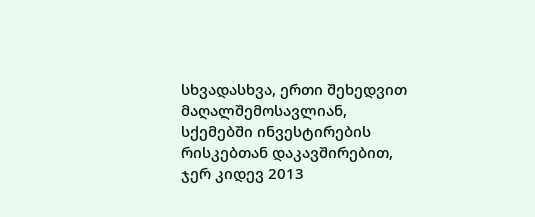სხვადასხვა, ერთი შეხედვით მაღალშემოსავლიან, სქემებში ინვესტირების რისკებთან დაკავშირებით, ჯერ კიდევ 2013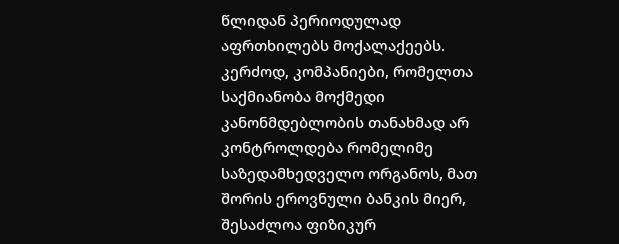წლიდან პერიოდულად აფრთხილებს მოქალაქეებს. კერძოდ, კომპანიები, რომელთა საქმიანობა მოქმედი კანონმდებლობის თანახმად არ კონტროლდება რომელიმე საზედამხედველო ორგანოს, მათ შორის ეროვნული ბანკის მიერ, შესაძლოა ფიზიკურ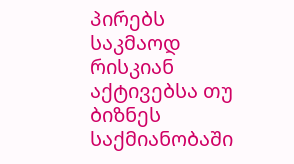პირებს საკმაოდ რისკიან აქტივებსა თუ ბიზნეს საქმიანობაში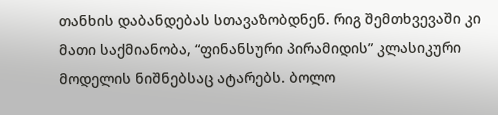თანხის დაბანდებას სთავაზობდნენ. რიგ შემთხვევაში კი მათი საქმიანობა, “ფინანსური პირამიდის” კლასიკური მოდელის ნიშნებსაც ატარებს. ბოლო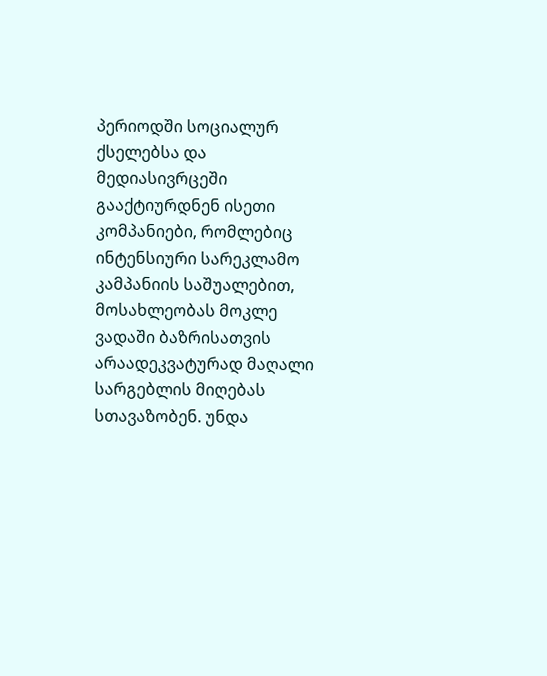პერიოდში სოციალურ ქსელებსა და მედიასივრცეში გააქტიურდნენ ისეთი კომპანიები, რომლებიც ინტენსიური სარეკლამო კამპანიის საშუალებით, მოსახლეობას მოკლე ვადაში ბაზრისათვის არაადეკვატურად მაღალი სარგებლის მიღებას სთავაზობენ. უნდა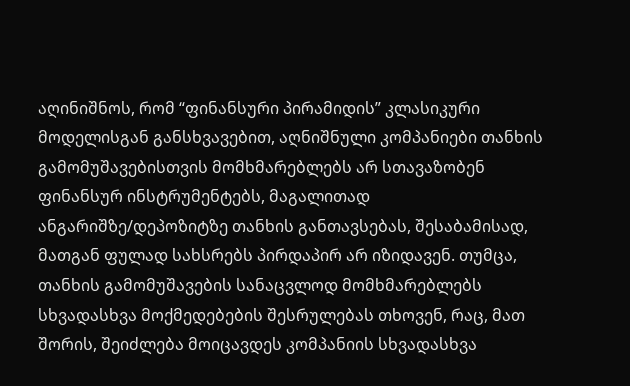აღინიშნოს, რომ “ფინანსური პირამიდის” კლასიკური მოდელისგან განსხვავებით, აღნიშნული კომპანიები თანხის გამომუშავებისთვის მომხმარებლებს არ სთავაზობენ ფინანსურ ინსტრუმენტებს, მაგალითად ანგარიშზე/დეპოზიტზე თანხის განთავსებას, შესაბამისად, მათგან ფულად სახსრებს პირდაპირ არ იზიდავენ. თუმცა, თანხის გამომუშავების სანაცვლოდ მომხმარებლებს სხვადასხვა მოქმედებების შესრულებას თხოვენ, რაც, მათ შორის, შეიძლება მოიცავდეს კომპანიის სხვადასხვა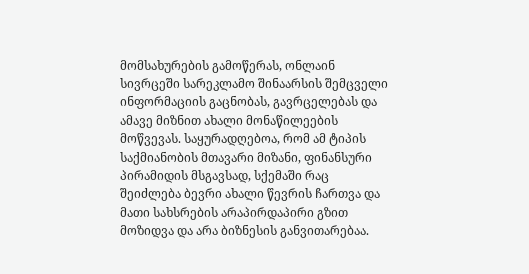მომსახურების გამოწერას, ონლაინ სივრცეში სარეკლამო შინაარსის შემცველი ინფორმაციის გაცნობას, გავრცელებას და ამავე მიზნით ახალი მონაწილეების მოწვევას. საყურადღებოა, რომ ამ ტიპის საქმიანობის მთავარი მიზანი, ფინანსური პირამიდის მსგავსად, სქემაში რაც შეიძლება ბევრი ახალი წევრის ჩართვა და მათი სახსრების არაპირდაპირი გზით მოზიდვა და არა ბიზნესის განვითარებაა.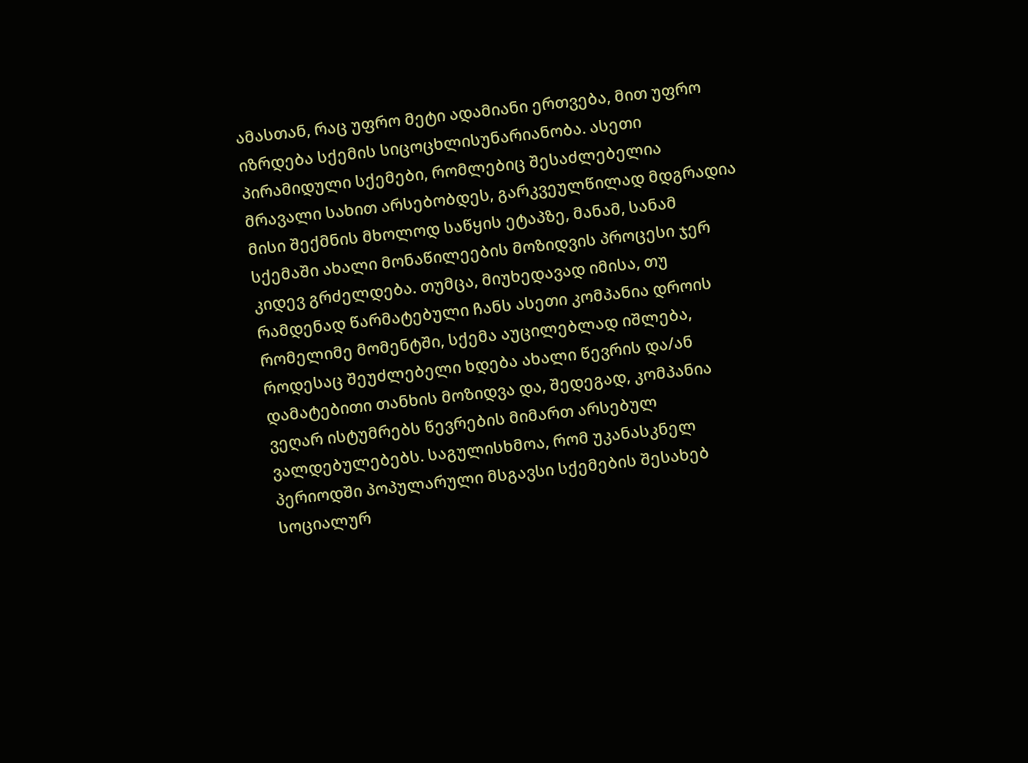ამასთან, რაც უფრო მეტი ადამიანი ერთვება, მით უფრო იზრდება სქემის სიცოცხლისუნარიანობა. ასეთი პირამიდული სქემები, რომლებიც შესაძლებელია მრავალი სახით არსებობდეს, გარკვეულწილად მდგრადია მისი შექმნის მხოლოდ საწყის ეტაპზე, მანამ, სანამ სქემაში ახალი მონაწილეების მოზიდვის პროცესი ჯერ კიდევ გრძელდება. თუმცა, მიუხედავად იმისა, თუ რამდენად წარმატებული ჩანს ასეთი კომპანია დროის რომელიმე მომენტში, სქემა აუცილებლად იშლება, როდესაც შეუძლებელი ხდება ახალი წევრის და/ან დამატებითი თანხის მოზიდვა და, შედეგად, კომპანია ვეღარ ისტუმრებს წევრების მიმართ არსებულ ვალდებულებებს. საგულისხმოა, რომ უკანასკნელ პერიოდში პოპულარული მსგავსი სქემების შესახებ სოციალურ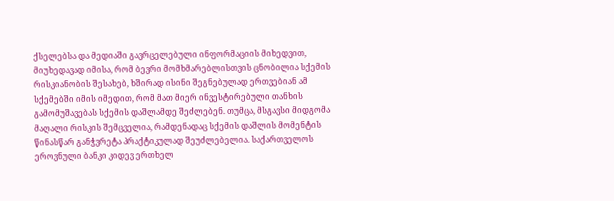ქსელებსა და მედიაში გავრცელებული ინფორმაციის მიხედვით, მიუხედავად იმისა, რომ ბევრი მომხმარებლისთვის ცნობილია სქემის რისკიანობის შესახებ, ხშირად ისინი შეგნებულად ერთვებიან ამ სქემებში იმის იმედით, რომ მათ მიერ ინვესტირებული თანხის გამომუშავებას სქემის დაშლამდე შეძლებენ. თუმცა, მსგავსი მიდგომა მაღალი რისკის შემცველია, რამდენადაც სქემის დაშლის მომენტის წინასწარ განჭვრეტა პრაქტიკულად შეუძლებელია. საქართველოს ეროვნული ბანკი კიდევ ერთხელ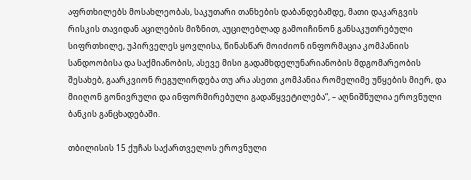აფრთხილებს მოსახლეობას, საკუთარი თანხების დაბანდებამდე, მათი დაკარგვის რისკის თავიდან აცილების მიზნით, აუცილებლად გამოიჩინონ განსაკუთრებული სიფრთხილე, უპირველეს ყოვლისა, წინასწარ მოიძიონ ინფორმაცია კომპანიის სანდოობისა და საქმიანობის, ასევე მისი გადამხდელუნარიანობის მდგომარეობის შესახებ, გაარკვიონ რეგულირდება თუ არა ასეთი კომპანია რომელიმე უწყების მიერ, და მიიღონ გონივრული და ინფორმირებული გადაწყვეტილება“, – აღნიშნულია ეროვნული ბანკის განცხადებაში.

თბილისის 15 ქუჩას საქართველოს ეროვნული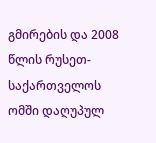გმირების და 2008 წლის რუსეთ-საქართველოს ომში დაღუპულ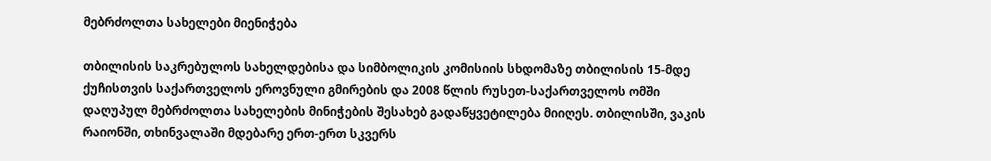მებრძოლთა სახელები მიენიჭება

თბილისის საკრებულოს სახელდებისა და სიმბოლიკის კომისიის სხდომაზე თბილისის 15-მდე ქუჩისთვის საქართველოს ეროვნული გმირების და 2008 წლის რუსეთ-საქართველოს ომში დაღუპულ მებრძოლთა სახელების მინიჭების შესახებ გადაწყვეტილება მიიღეს. თბილისში, ვაკის რაიონში, თხინვალაში მდებარე ერთ-ერთ სკვერს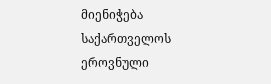მიენიჭება საქართველოს ეროვნული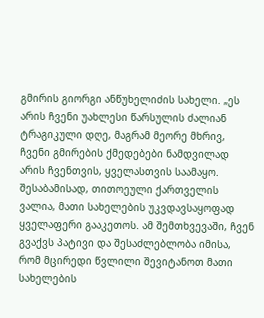გმირის გიორგი ანწუხელიძის სახელი. „ეს არის ჩვენი უახლესი წარსულის ძალიან ტრაგიკული დღე, მაგრამ მეორე მხრივ, ჩვენი გმირების ქმედებები ნამდვილად არის ჩვენთვის, ყველასთვის საამაყო. შესაბამისად, თითოეული ქართველის ვალია, მათი სახელების უკვდავსაყოფად ყველაფერი გააკეთოს. ამ შემთხვევაში, ჩვენ გვაქვს პატივი და შესაძლებლობა იმისა, რომ მცირედი წვლილი შევიტანოთ მათი სახელების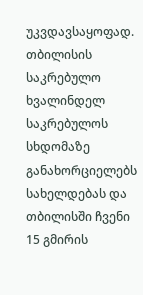უკვდავსაყოფად. თბილისის საკრებულო ხვალინდელ საკრებულოს სხდომაზე განახორციელებს სახელდებას და თბილისში ჩვენი 15 გმირის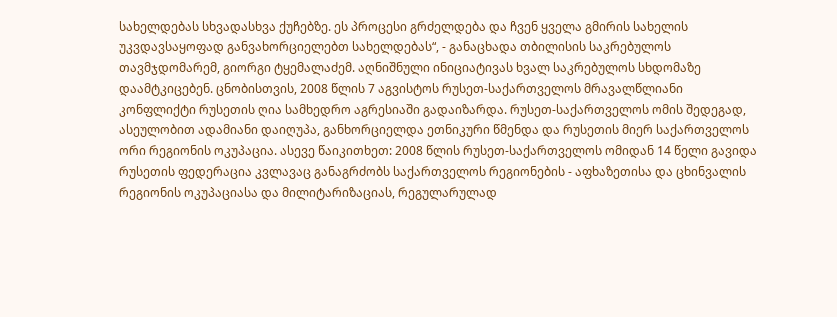სახელდებას სხვადასხვა ქუჩებზე. ეს პროცესი გრძელდება და ჩვენ ყველა გმირის სახელის უკვდავსაყოფად განვახორციელებთ სახელდებას“, - განაცხადა თბილისის საკრებულოს თავმჯდომარემ, გიორგი ტყემალაძემ. აღნიშნული ინიციატივას ხვალ საკრებულოს სხდომაზე დაამტკიცებენ. ცნობისთვის, 2008 წლის 7 აგვისტოს რუსეთ-საქართველოს მრავალწლიანი კონფლიქტი რუსეთის ღია სამხედრო აგრესიაში გადაიზარდა. რუსეთ-საქართველოს ომის შედეგად, ასეულობით ადამიანი დაიღუპა, განხორციელდა ეთნიკური წმენდა და რუსეთის მიერ საქართველოს ორი რეგიონის ოკუპაცია. ასევე წაიკითხეთ: 2008 წლის რუსეთ-საქართველოს ომიდან 14 წელი გავიდა რუსეთის ფედერაცია კვლავაც განაგრძობს საქართველოს რეგიონების - აფხაზეთისა და ცხინვალის რეგიონის ოკუპაციასა და მილიტარიზაციას, რეგულარულად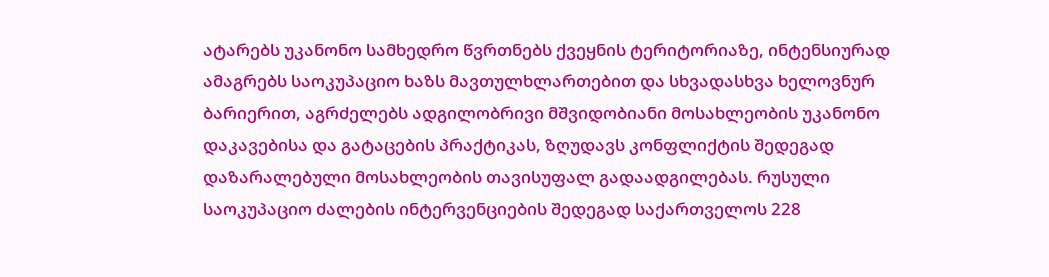ატარებს უკანონო სამხედრო წვრთნებს ქვეყნის ტერიტორიაზე, ინტენსიურად ამაგრებს საოკუპაციო ხაზს მავთულხლართებით და სხვადასხვა ხელოვნურ ბარიერით, აგრძელებს ადგილობრივი მშვიდობიანი მოსახლეობის უკანონო დაკავებისა და გატაცების პრაქტიკას, ზღუდავს კონფლიქტის შედეგად დაზარალებული მოსახლეობის თავისუფალ გადაადგილებას. რუსული საოკუპაციო ძალების ინტერვენციების შედეგად საქართველოს 228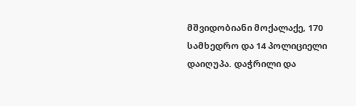მშვიდობიანი მოქალაქე, 170 სამხედრო და 14 პოლიციელი დაიღუპა. დაჭრილი და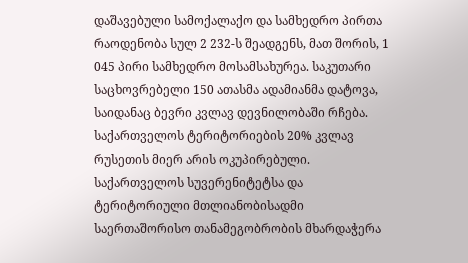დაშავებული სამოქალაქო და სამხედრო პირთა რაოდენობა სულ 2 232-ს შეადგენს, მათ შორის, 1 045 პირი სამხედრო მოსამსახურეა. საკუთარი საცხოვრებელი 150 ათასმა ადამიანმა დატოვა, საიდანაც ბევრი კვლავ დევნილობაში რჩება. საქართველოს ტერიტორიების 20% კვლავ რუსეთის მიერ არის ოკუპირებული. საქართველოს სუვერენიტეტსა და ტერიტორიული მთლიანობისადმი საერთაშორისო თანამეგობრობის მხარდაჭერა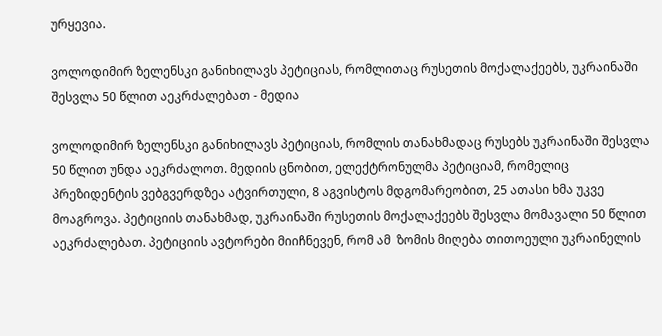ურყევია.

ვოლოდიმირ ზელენსკი განიხილავს პეტიციას, რომლითაც რუსეთის მოქალაქეებს, უკრაინაში შესვლა 50 წლით აეკრძალებათ - მედია

ვოლოდიმირ ზელენსკი განიხილავს პეტიციას, რომლის თანახმადაც რუსებს უკრაინაში შესვლა 50 წლით უნდა აეკრძალოთ. მედიის ცნობით, ელექტრონულმა პეტიციამ, რომელიც პრეზიდენტის ვებგვერდზეა ატვირთული, 8 აგვისტოს მდგომარეობით, 25 ათასი ხმა უკვე მოაგროვა. პეტიციის თანახმად, უკრაინაში რუსეთის მოქალაქეებს შესვლა მომავალი 50 წლით აეკრძალებათ. პეტიციის ავტორები მიიჩნევენ, რომ ამ  ზომის მიღება თითოეული უკრაინელის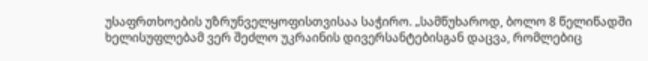უსაფრთხოების უზრუნველყოფისთვისაა საჭირო. „სამწუხაროდ, ბოლო 8 წელიწადში ხელისუფლებამ ვერ შეძლო უკრაინის დივერსანტებისგან დაცვა, რომლებიც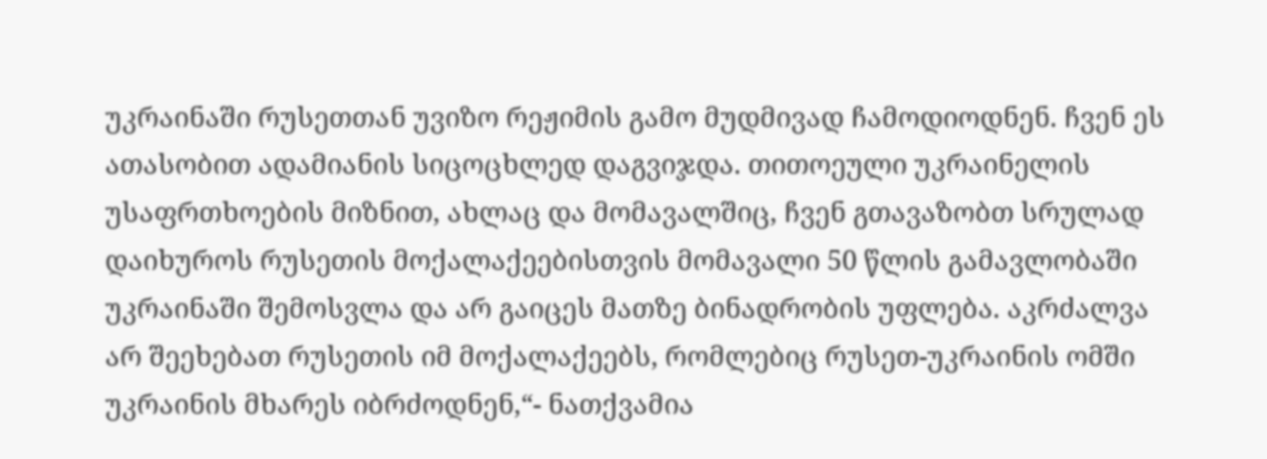უკრაინაში რუსეთთან უვიზო რეჟიმის გამო მუდმივად ჩამოდიოდნენ. ჩვენ ეს ათასობით ადამიანის სიცოცხლედ დაგვიჯდა. თითოეული უკრაინელის უსაფრთხოების მიზნით, ახლაც და მომავალშიც, ჩვენ გთავაზობთ სრულად დაიხუროს რუსეთის მოქალაქეებისთვის მომავალი 50 წლის გამავლობაში უკრაინაში შემოსვლა და არ გაიცეს მათზე ბინადრობის უფლება. აკრძალვა არ შეეხებათ რუსეთის იმ მოქალაქეებს, რომლებიც რუსეთ-უკრაინის ომში უკრაინის მხარეს იბრძოდნენ,“- ნათქვამია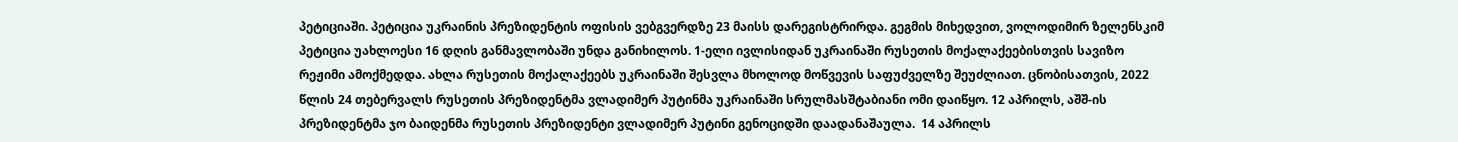პეტიციაში. პეტიცია უკრაინის პრეზიდენტის ოფისის ვებგვერდზე 23 მაისს დარეგისტრირდა. გეგმის მიხედვით, ვოლოდიმირ ზელენსკიმ პეტიცია უახლოესი 16 დღის განმავლობაში უნდა განიხილოს. 1-ელი ივლისიდან უკრაინაში რუსეთის მოქალაქეებისთვის სავიზო რეჟიმი ამოქმედდა. ახლა რუსეთის მოქალაქეებს უკრაინაში შესვლა მხოლოდ მოწვევის საფუძველზე შეუძლიათ. ცნობისათვის, 2022 წლის 24 თებერვალს რუსეთის პრეზიდენტმა ვლადიმერ პუტინმა უკრაინაში სრულმასშტაბიანი ომი დაიწყო. 12 აპრილს, აშშ-ის პრეზიდენტმა ჯო ბაიდენმა რუსეთის პრეზიდენტი ვლადიმერ პუტინი გენოციდში დაადანაშაულა.  14 აპრილს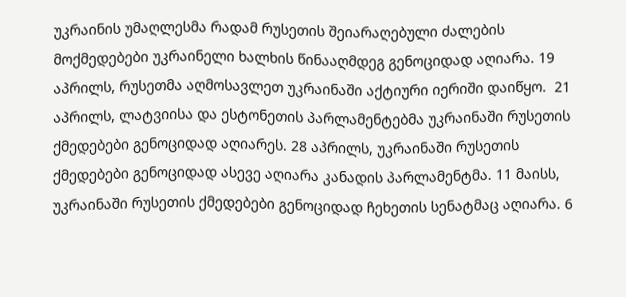უკრაინის უმაღლესმა რადამ რუსეთის შეიარაღებული ძალების მოქმედებები უკრაინელი ხალხის წინააღმდეგ გენოციდად აღიარა. 19 აპრილს, რუსეთმა აღმოსავლეთ უკრაინაში აქტიური იერიში დაიწყო.  21 აპრილს, ლატვიისა და ესტონეთის პარლამენტებმა უკრაინაში რუსეთის ქმედებები გენოციდად აღიარეს. 28 აპრილს, უკრაინაში რუსეთის ქმედებები გენოციდად ასევე აღიარა კანადის პარლამენტმა. 11 მაისს, უკრაინაში რუსეთის ქმედებები გენოციდად ჩეხეთის სენატმაც აღიარა. 6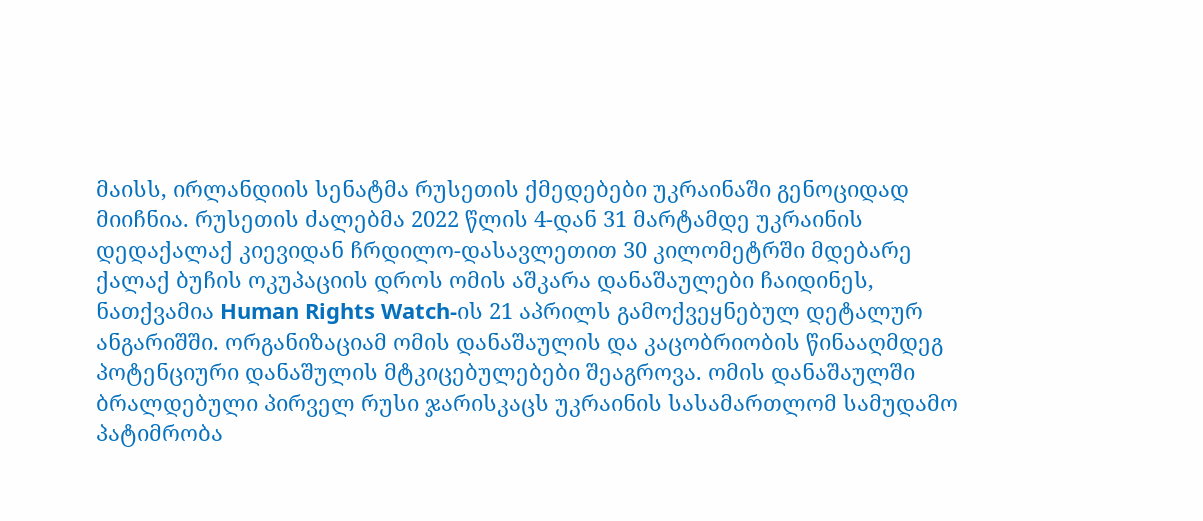მაისს, ირლანდიის სენატმა რუსეთის ქმედებები უკრაინაში გენოციდად მიიჩნია. რუსეთის ძალებმა 2022 წლის 4-დან 31 მარტამდე უკრაინის დედაქალაქ კიევიდან ჩრდილო-დასავლეთით 30 კილომეტრში მდებარე ქალაქ ბუჩის ოკუპაციის დროს ომის აშკარა დანაშაულები ჩაიდინეს, ნათქვამია Human Rights Watch-ის 21 აპრილს გამოქვეყნებულ დეტალურ ანგარიშში. ორგანიზაციამ ომის დანაშაულის და კაცობრიობის წინააღმდეგ პოტენციური დანაშულის მტკიცებულებები შეაგროვა. ომის დანაშაულში ბრალდებული პირველ რუსი ჯარისკაცს უკრაინის სასამართლომ სამუდამო პატიმრობა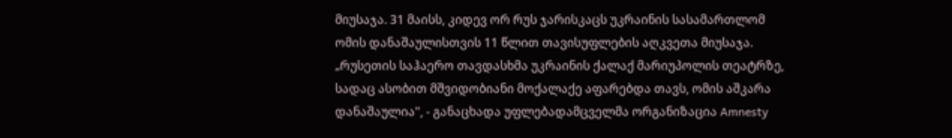მიუსაჯა. 31 მაისს, კიდევ ორ რუს ჯარისკაცს უკრაინის სასამართლომ ომის დანაშაულისთვის 11 წლით თავისუფლების აღკვეთა მიუსაჯა. „რუსეთის საჰაერო თავდასხმა უკრაინის ქალაქ მარიუპოლის თეატრზე, სადაც ასობით მშვიდობიანი მოქალაქე აფარებდა თავს, ომის აშკარა დანაშაულია", - განაცხადა უფლებადამცველმა ორგანიზაცია Amnesty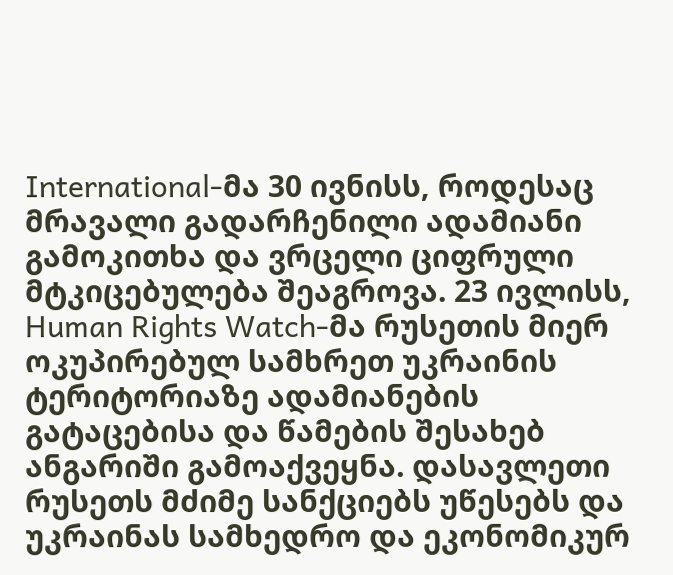International-მა 30 ივნისს, როდესაც მრავალი გადარჩენილი ადამიანი გამოკითხა და ვრცელი ციფრული მტკიცებულება შეაგროვა. 23 ივლისს, Human Rights Watch-მა რუსეთის მიერ ოკუპირებულ სამხრეთ უკრაინის ტერიტორიაზე ადამიანების გატაცებისა და წამების შესახებ ანგარიში გამოაქვეყნა. დასავლეთი რუსეთს მძიმე სანქციებს უწესებს და უკრაინას სამხედრო და ეკონომიკურ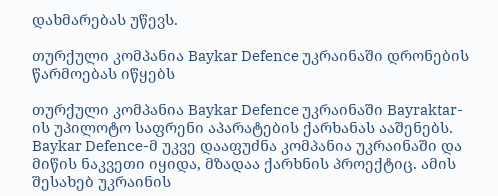დახმარებას უწევს.

თურქული კომპანია Baykar Defence უკრაინაში დრონების წარმოებას იწყებს

თურქული კომპანია Baykar Defence უკრაინაში Bayraktar-ის უპილოტო საფრენი აპარატების ქარხანას ააშენებს. Baykar Defence-მ უკვე დააფუძნა კომპანია უკრაინაში და მიწის ნაკვეთი იყიდა, მზადაა ქარხნის პროექტიც. ამის შესახებ უკრაინის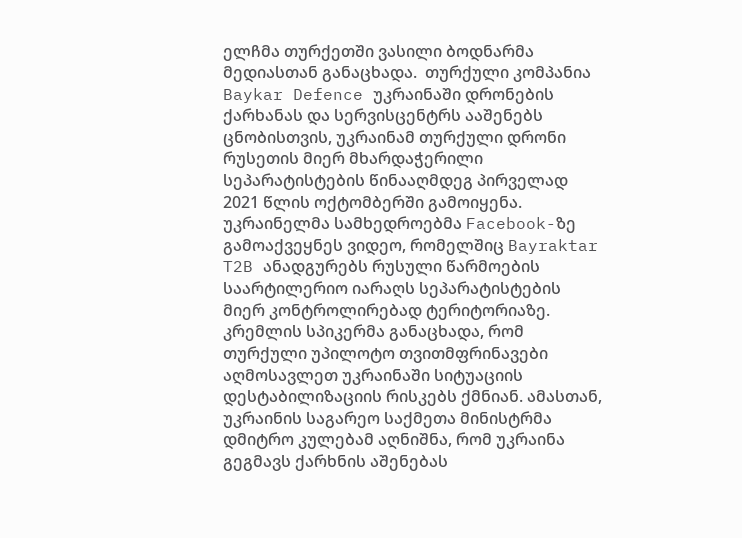ელჩმა თურქეთში ვასილი ბოდნარმა მედიასთან განაცხადა.  თურქული კომპანია Baykar Defence უკრაინაში დრონების ქარხანას და სერვისცენტრს ააშენებს ცნობისთვის, უკრაინამ თურქული დრონი რუსეთის მიერ მხარდაჭერილი სეპარატისტების წინააღმდეგ პირველად 2021 წლის ოქტომბერში გამოიყენა. უკრაინელმა სამხედროებმა Facebook-ზე გამოაქვეყნეს ვიდეო, რომელშიც Bayraktar T2B ანადგურებს რუსული წარმოების საარტილერიო იარაღს სეპარატისტების მიერ კონტროლირებად ტერიტორიაზე. კრემლის სპიკერმა განაცხადა, რომ თურქული უპილოტო თვითმფრინავები აღმოსავლეთ უკრაინაში სიტუაციის დესტაბილიზაციის რისკებს ქმნიან. ამასთან, უკრაინის საგარეო საქმეთა მინისტრმა დმიტრო კულებამ აღნიშნა, რომ უკრაინა გეგმავს ქარხნის აშენებას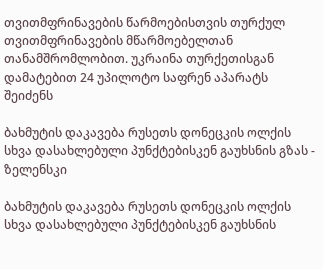თვითმფრინავების წარმოებისთვის თურქულ თვითმფრინავების მწარმოებელთან თანამშრომლობით. უკრაინა თურქეთისგან დამატებით 24 უპილოტო საფრენ აპარატს შეიძენს

ბახმუტის დაკავება რუსეთს დონეცკის ოლქის სხვა დასახლებული პუნქტებისკენ გაუხსნის გზას - ზელენსკი

ბახმუტის დაკავება რუსეთს დონეცკის ოლქის სხვა დასახლებული პუნქტებისკენ გაუხსნის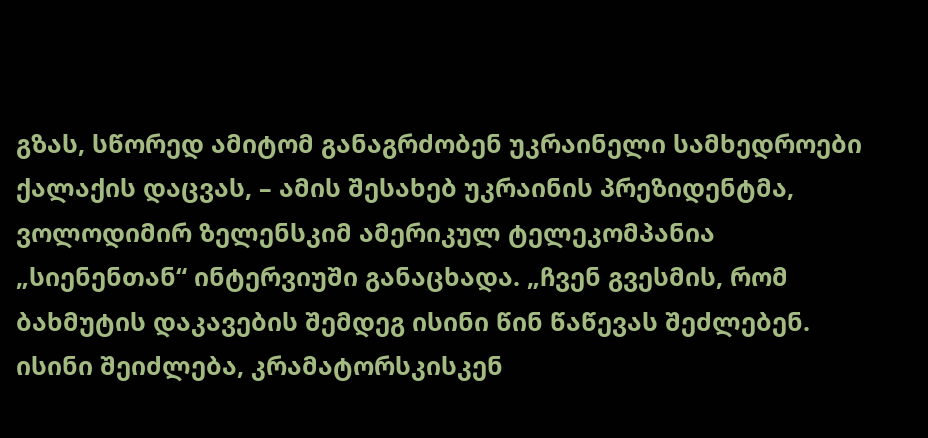გზას, სწორედ ამიტომ განაგრძობენ უკრაინელი სამხედროები ქალაქის დაცვას, – ამის შესახებ უკრაინის პრეზიდენტმა, ვოლოდიმირ ზელენსკიმ ამერიკულ ტელეკომპანია „სიენენთან“ ინტერვიუში განაცხადა. „ჩვენ გვესმის, რომ ბახმუტის დაკავების შემდეგ ისინი წინ წაწევას შეძლებენ. ისინი შეიძლება, კრამატორსკისკენ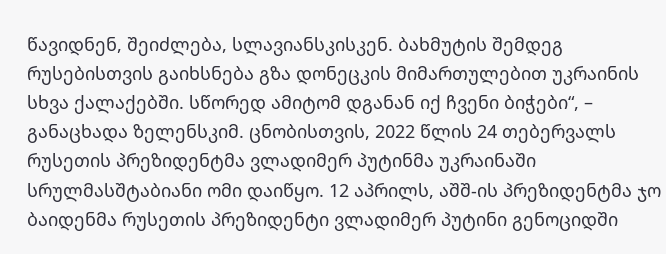წავიდნენ, შეიძლება, სლავიანსკისკენ. ბახმუტის შემდეგ რუსებისთვის გაიხსნება გზა დონეცკის მიმართულებით უკრაინის სხვა ქალაქებში. სწორედ ამიტომ დგანან იქ ჩვენი ბიჭები“, – განაცხადა ზელენსკიმ. ცნობისთვის, 2022 წლის 24 თებერვალს რუსეთის პრეზიდენტმა ვლადიმერ პუტინმა უკრაინაში სრულმასშტაბიანი ომი დაიწყო. 12 აპრილს, აშშ-ის პრეზიდენტმა ჯო ბაიდენმა რუსეთის პრეზიდენტი ვლადიმერ პუტინი გენოციდში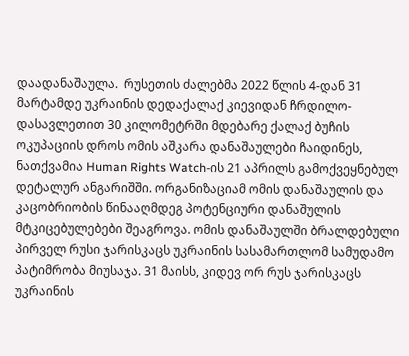დაადანაშაულა.  რუსეთის ძალებმა 2022 წლის 4-დან 31 მარტამდე უკრაინის დედაქალაქ კიევიდან ჩრდილო-დასავლეთით 30 კილომეტრში მდებარე ქალაქ ბუჩის ოკუპაციის დროს ომის აშკარა დანაშაულები ჩაიდინეს, ნათქვამია Human Rights Watch-ის 21 აპრილს გამოქვეყნებულ დეტალურ ანგარიშში. ორგანიზაციამ ომის დანაშაულის და კაცობრიობის წინააღმდეგ პოტენციური დანაშულის მტკიცებულებები შეაგროვა. ომის დანაშაულში ბრალდებული პირველ რუსი ჯარისკაცს უკრაინის სასამართლომ სამუდამო პატიმრობა მიუსაჯა. 31 მაისს, კიდევ ორ რუს ჯარისკაცს უკრაინის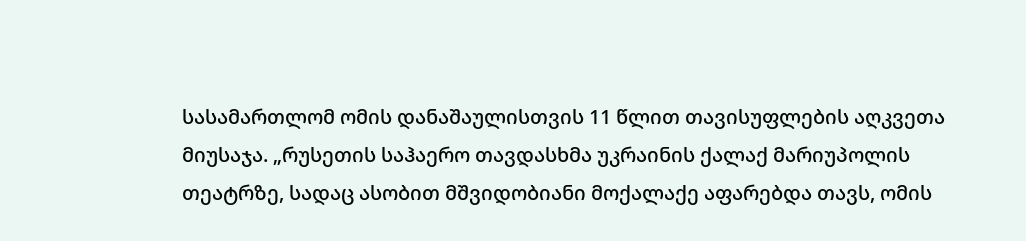სასამართლომ ომის დანაშაულისთვის 11 წლით თავისუფლების აღკვეთა მიუსაჯა. „რუსეთის საჰაერო თავდასხმა უკრაინის ქალაქ მარიუპოლის თეატრზე, სადაც ასობით მშვიდობიანი მოქალაქე აფარებდა თავს, ომის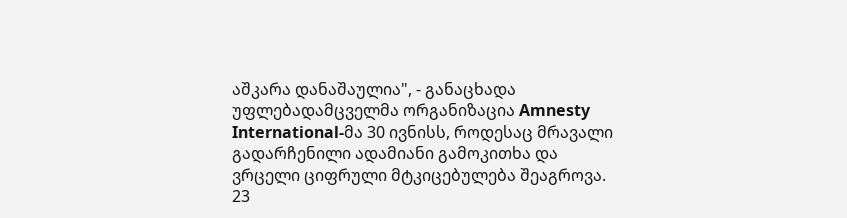აშკარა დანაშაულია", - განაცხადა უფლებადამცველმა ორგანიზაცია Amnesty International-მა 30 ივნისს, როდესაც მრავალი გადარჩენილი ადამიანი გამოკითხა და ვრცელი ციფრული მტკიცებულება შეაგროვა. 23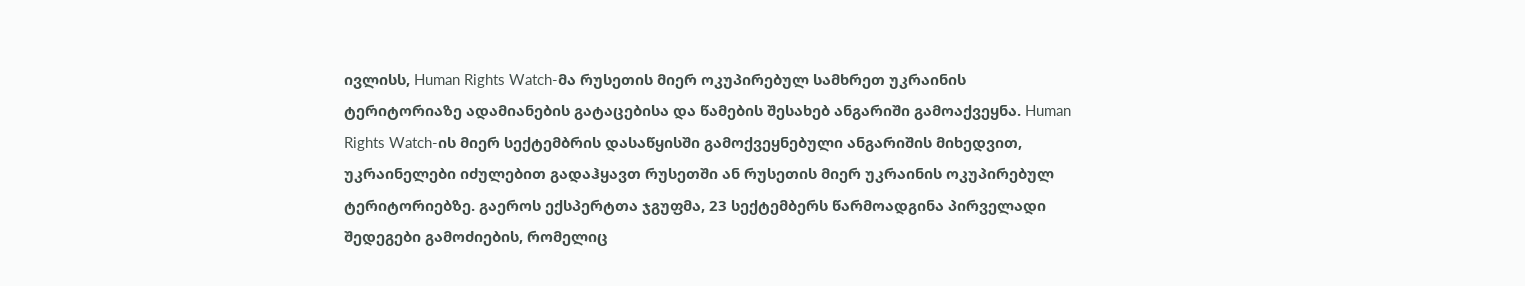ივლისს, Human Rights Watch-მა რუსეთის მიერ ოკუპირებულ სამხრეთ უკრაინის ტერიტორიაზე ადამიანების გატაცებისა და წამების შესახებ ანგარიში გამოაქვეყნა. Human Rights Watch-ის მიერ სექტემბრის დასაწყისში გამოქვეყნებული ანგარიშის მიხედვით, უკრაინელები იძულებით გადაჰყავთ რუსეთში ან რუსეთის მიერ უკრაინის ოკუპირებულ ტერიტორიებზე. გაეროს ექსპერტთა ჯგუფმა, 23 სექტემბერს წარმოადგინა პირველადი შედეგები გამოძიების, რომელიც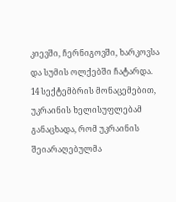კიევში, ჩერნიგოვში, ხარკოვსა და სუმის ოლქებში ჩატარდა. 14 სექტემბრის მონაცემებით, უკრაინის ხელისუფლებამ განაცხადა, რომ უკრაინის შეიარაღებულმა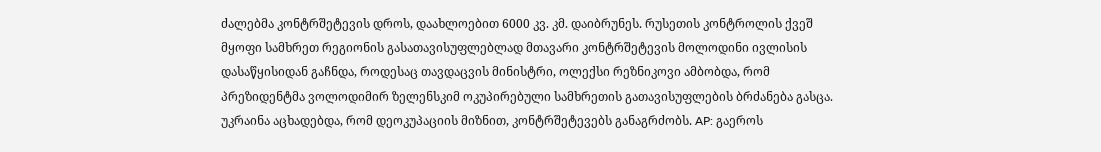ძალებმა კონტრშეტევის დროს, დაახლოებით 6000 კვ. კმ. დაიბრუნეს. რუსეთის კონტროლის ქვეშ მყოფი სამხრეთ რეგიონის გასათავისუფლებლად მთავარი კონტრშეტევის მოლოდინი ივლისის დასაწყისიდან გაჩნდა, როდესაც თავდაცვის მინისტრი, ოლექსი რეზნიკოვი ამბობდა, რომ პრეზიდენტმა ვოლოდიმირ ზელენსკიმ ოკუპირებული სამხრეთის გათავისუფლების ბრძანება გასცა. უკრაინა აცხადებდა, რომ დეოკუპაციის მიზნით, კონტრშეტევებს განაგრძობს. AP: გაეროს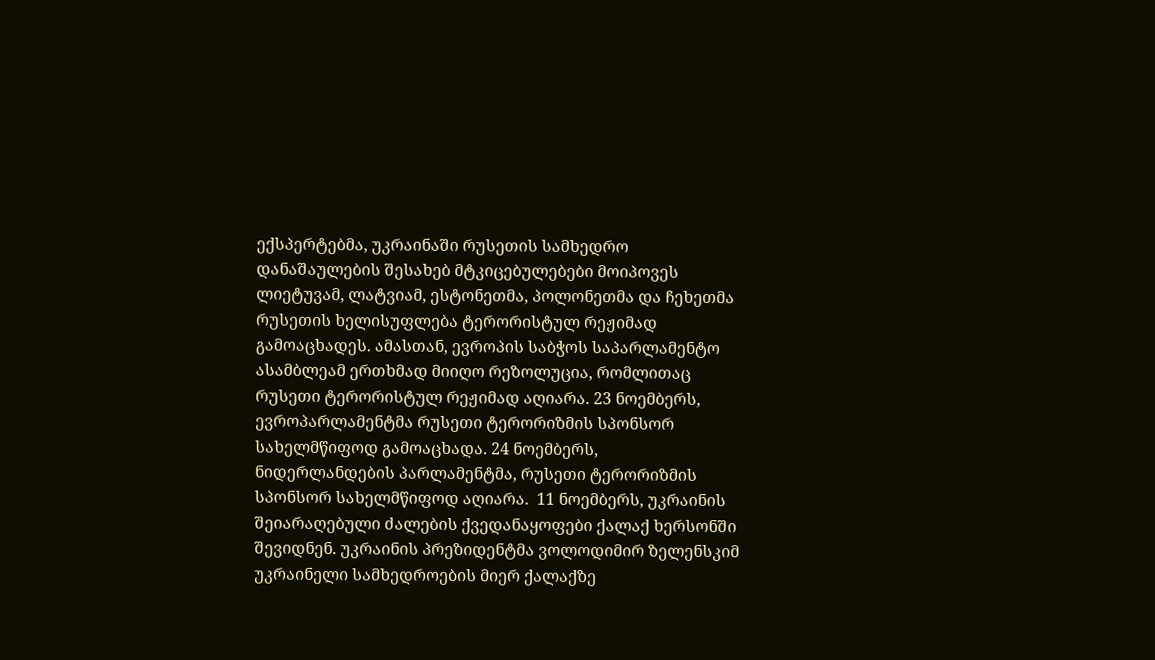ექსპერტებმა, უკრაინაში რუსეთის სამხედრო დანაშაულების შესახებ მტკიცებულებები მოიპოვეს ლიეტუვამ, ლატვიამ, ესტონეთმა, პოლონეთმა და ჩეხეთმა რუსეთის ხელისუფლება ტერორისტულ რეჟიმად გამოაცხადეს. ამასთან, ევროპის საბჭოს საპარლამენტო ასამბლეამ ერთხმად მიიღო რეზოლუცია, რომლითაც რუსეთი ტერორისტულ რეჟიმად აღიარა. 23 ნოემბერს, ევროპარლამენტმა რუსეთი ტერორიზმის სპონსორ სახელმწიფოდ გამოაცხადა. 24 ნოემბერს, ნიდერლანდების პარლამენტმა, რუსეთი ტერორიზმის სპონსორ სახელმწიფოდ აღიარა.  11 ნოემბერს, უკრაინის შეიარაღებული ძალების ქვედანაყოფები ქალაქ ხერსონში შევიდნენ. უკრაინის პრეზიდენტმა ვოლოდიმირ ზელენსკიმ უკრაინელი სამხედროების მიერ ქალაქზე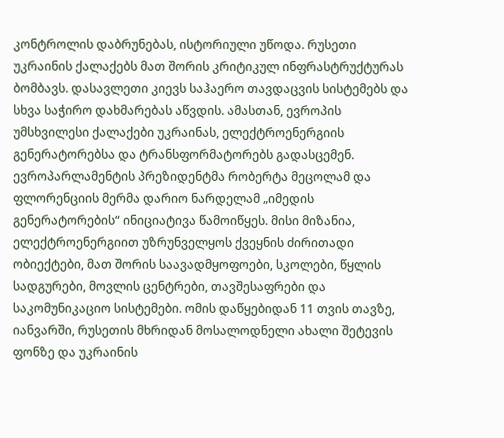კონტროლის დაბრუნებას, ისტორიული უწოდა. რუსეთი უკრაინის ქალაქებს მათ შორის კრიტიკულ ინფრასტრუქტურას ბომბავს. დასავლეთი კიევს საჰაერო თავდაცვის სისტემებს და სხვა საჭირო დახმარებას აწვდის. ამასთან, ევროპის უმსხვილესი ქალაქები უკრაინას, ელექტროენერგიის გენერატორებსა და ტრანსფორმატორებს გადასცემენ. ევროპარლამენტის პრეზიდენტმა რობერტა მეცოლამ და ფლორენციის მერმა დარიო ნარდელამ „იმედის გენერატორების“ ინიციატივა წამოიწყეს. მისი მიზანია, ელექტროენერგიით უზრუნველყოს ქვეყნის ძირითადი ობიექტები, მათ შორის საავადმყოფოები, სკოლები, წყლის სადგურები, მოვლის ცენტრები, თავშესაფრები და საკომუნიკაციო სისტემები. ომის დაწყებიდან 11 თვის თავზე, იანვარში, რუსეთის მხრიდან მოსალოდნელი ახალი შეტევის ფონზე და უკრაინის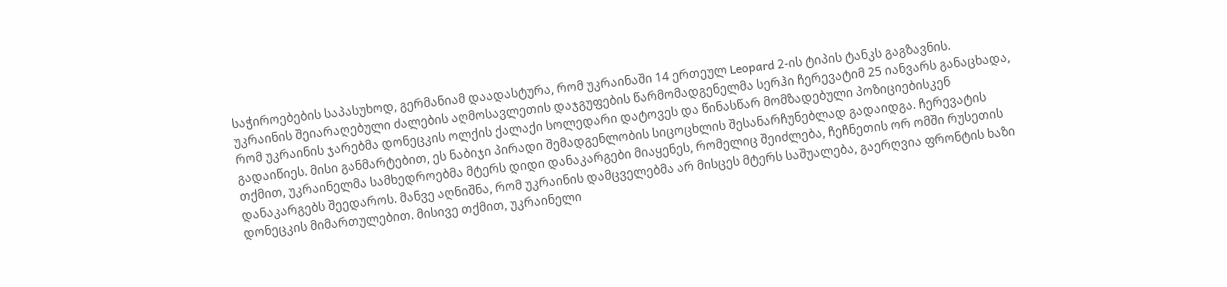საჭიროებების საპასუხოდ, გერმანიამ დაადასტურა, რომ უკრაინაში 14 ერთეულ Leopard 2-ის ტიპის ტანკს გაგზავნის. უკრაინის შეიარაღებული ძალების აღმოსავლეთის დაჯგუფების წარმომადგენელმა სერჰი ჩერევატიმ 25 იანვარს განაცხადა, რომ უკრაინის ჯარებმა დონეცკის ოლქის ქალაქი სოლედარი დატოვეს და წინასწარ მომზადებული პოზიციებისკენ გადაიწიეს. მისი განმარტებით, ეს ნაბიჯი პირადი შემადგენლობის სიცოცხლის შესანარჩუნებლად გადაიდგა. ჩერევატის თქმით, უკრაინელმა სამხედროებმა მტერს დიდი დანაკარგები მიაყენეს, რომელიც შეიძლება, ჩეჩნეთის ორ ომში რუსეთის დანაკარგებს შეედაროს. მანვე აღნიშნა, რომ უკრაინის დამცველებმა არ მისცეს მტერს საშუალება, გაერღვია ფრონტის ხაზი დონეცკის მიმართულებით. მისივე თქმით, უკრაინელი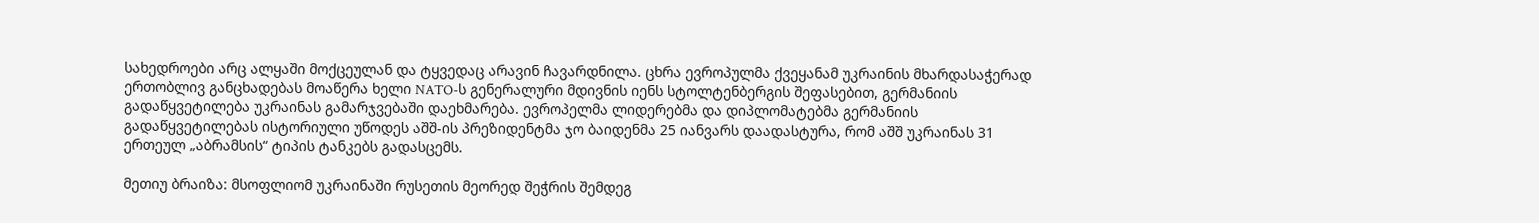სახედროები არც ალყაში მოქცეულან და ტყვედაც არავინ ჩავარდნილა. ცხრა ევროპულმა ქვეყანამ უკრაინის მხარდასაჭერად ერთობლივ განცხადებას მოაწერა ხელი NATO-ს გენერალური მდივნის იენს სტოლტენბერგის შეფასებით, გერმანიის გადაწყვეტილება უკრაინას გამარჯვებაში დაეხმარება. ევროპელმა ლიდერებმა და დიპლომატებმა გერმანიის გადაწყვეტილებას ისტორიული უწოდეს აშშ-ის პრეზიდენტმა ჯო ბაიდენმა 25 იანვარს დაადასტურა, რომ აშშ უკრაინას 31 ერთეულ „აბრამსის“ ტიპის ტანკებს გადასცემს.

მეთიუ ბრაიზა: მსოფლიომ უკრაინაში რუსეთის მეორედ შეჭრის შემდეგ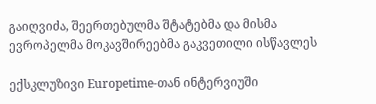გაიღვიძა, შეერთებულმა შტატებმა და მისმა ევროპელმა მოკავშირეებმა გაკვეთილი ისწავლეს

ექსკლუზივი Europetime-თან ინტერვიუში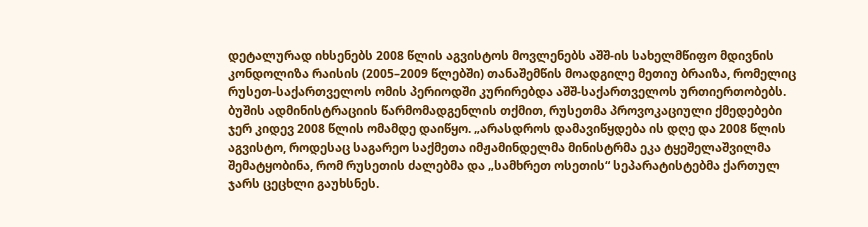დეტალურად იხსენებს 2008 წლის აგვისტოს მოვლენებს აშშ-ის სახელმწიფო მდივნის კონდოლიზა რაისის (2005–2009 წლებში) თანაშემწის მოადგილე მეთიუ ბრაიზა, რომელიც რუსეთ-საქართველოს ომის პერიოდში კურირებდა აშშ-საქართველოს ურთიერთობებს. ბუშის ადმინისტრაციის წარმომადგენლის თქმით, რუსეთმა პროვოკაციული ქმედებები ჯერ კიდევ 2008 წლის ომამდე დაიწყო. „არასდროს დამავიწყდება ის დღე და 2008 წლის აგვისტო, როდესაც საგარეო საქმეთა იმჟამინდელმა მინისტრმა ეკა ტყეშელაშვილმა შემატყობინა, რომ რუსეთის ძალებმა და „სამხრეთ ოსეთის“ სეპარატისტებმა ქართულ ჯარს ცეცხლი გაუხსნეს.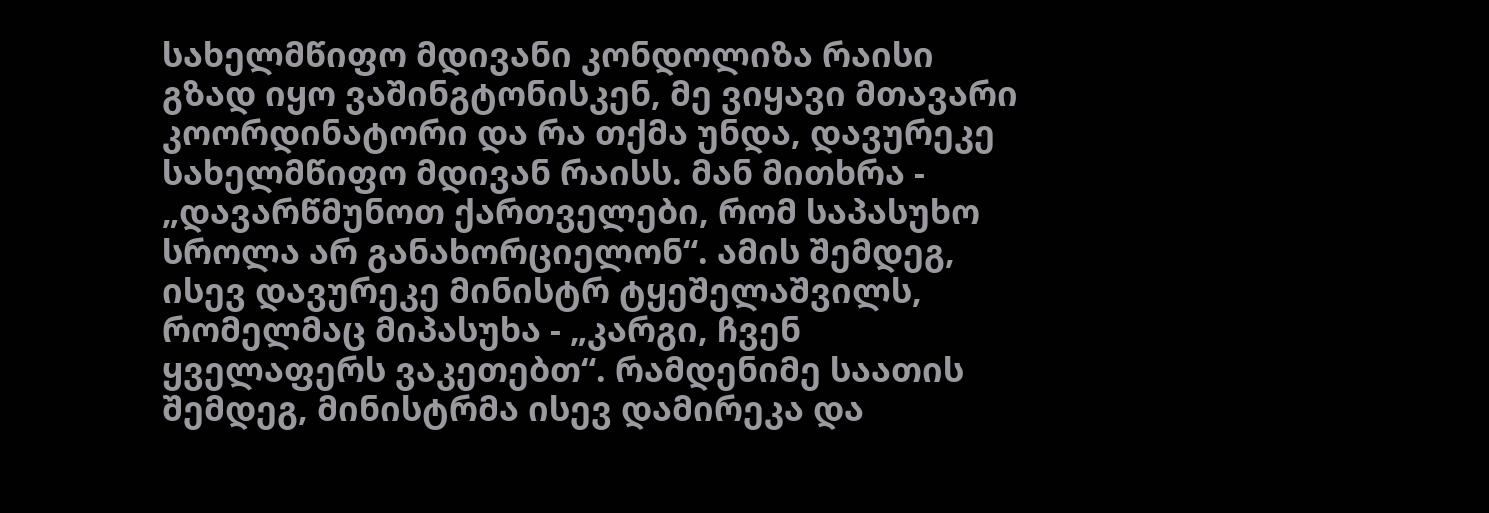სახელმწიფო მდივანი კონდოლიზა რაისი გზად იყო ვაშინგტონისკენ, მე ვიყავი მთავარი კოორდინატორი და რა თქმა უნდა, დავურეკე სახელმწიფო მდივან რაისს. მან მითხრა - „დავარწმუნოთ ქართველები, რომ საპასუხო სროლა არ განახორციელონ“. ამის შემდეგ, ისევ დავურეკე მინისტრ ტყეშელაშვილს, რომელმაც მიპასუხა - „კარგი, ჩვენ ყველაფერს ვაკეთებთ“. რამდენიმე საათის შემდეგ, მინისტრმა ისევ დამირეკა და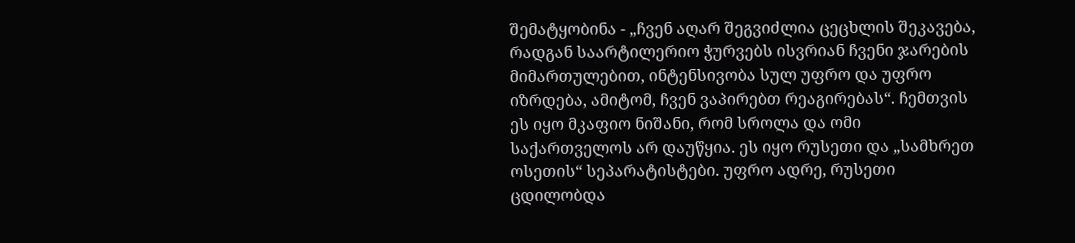შემატყობინა - „ჩვენ აღარ შეგვიძლია ცეცხლის შეკავება, რადგან საარტილერიო ჭურვებს ისვრიან ჩვენი ჯარების მიმართულებით, ინტენსივობა სულ უფრო და უფრო იზრდება, ამიტომ, ჩვენ ვაპირებთ რეაგირებას“. ჩემთვის ეს იყო მკაფიო ნიშანი, რომ სროლა და ომი საქართველოს არ დაუწყია. ეს იყო რუსეთი და „სამხრეთ ოსეთის“ სეპარატისტები. უფრო ადრე, რუსეთი ცდილობდა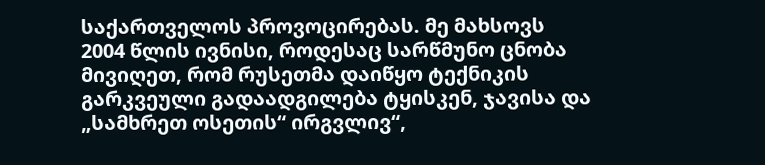საქართველოს პროვოცირებას. მე მახსოვს 2004 წლის ივნისი, როდესაც სარწმუნო ცნობა მივიღეთ, რომ რუსეთმა დაიწყო ტექნიკის გარკვეული გადაადგილება ტყისკენ, ჯავისა და „სამხრეთ ოსეთის“ ირგვლივ“,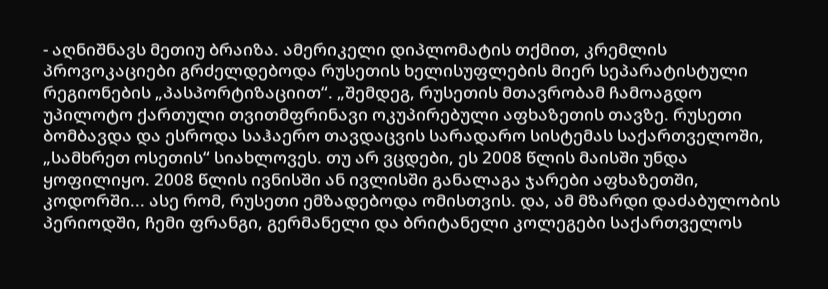- აღნიშნავს მეთიუ ბრაიზა. ამერიკელი დიპლომატის თქმით, კრემლის პროვოკაციები გრძელდებოდა რუსეთის ხელისუფლების მიერ სეპარატისტული რეგიონების „პასპორტიზაციით“. „შემდეგ, რუსეთის მთავრობამ ჩამოაგდო უპილოტო ქართული თვითმფრინავი ოკუპირებული აფხაზეთის თავზე. რუსეთი ბომბავდა და ესროდა საჰაერო თავდაცვის სარადარო სისტემას საქართველოში, „სამხრეთ ოსეთის“ სიახლოვეს. თუ არ ვცდები, ეს 2008 წლის მაისში უნდა ყოფილიყო. 2008 წლის ივნისში ან ივლისში განალაგა ჯარები აფხაზეთში, კოდორში... ასე რომ, რუსეთი ემზადებოდა ომისთვის. და, ამ მზარდი დაძაბულობის პერიოდში, ჩემი ფრანგი, გერმანელი და ბრიტანელი კოლეგები საქართველოს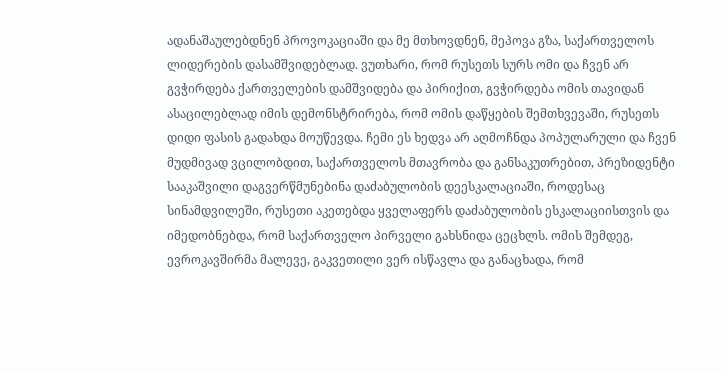ადანაშაულებდნენ პროვოკაციაში და მე მთხოვდნენ, მეპოვა გზა, საქართველოს ლიდერების დასამშვიდებლად. ვუთხარი, რომ რუსეთს სურს ომი და ჩვენ არ გვჭირდება ქართველების დამშვიდება და პირიქით, გვჭირდება ომის თავიდან ასაცილებლად იმის დემონსტრირება, რომ ომის დაწყების შემთხვევაში, რუსეთს დიდი ფასის გადახდა მოუწევდა. ჩემი ეს ხედვა არ აღმოჩნდა პოპულარული და ჩვენ მუდმივად ვცილობდით, საქართველოს მთავრობა და განსაკუთრებით, პრეზიდენტი სააკაშვილი დაგვერწმუნებინა დაძაბულობის დეესკალაციაში, როდესაც სინამდვილეში, რუსეთი აკეთებდა ყველაფერს დაძაბულობის ესკალაციისთვის და იმედობნებდა, რომ საქართველო პირველი გახსნიდა ცეცხლს. ომის შემდეგ, ევროკავშირმა მალევე, გაკვეთილი ვერ ისწავლა და განაცხადა, რომ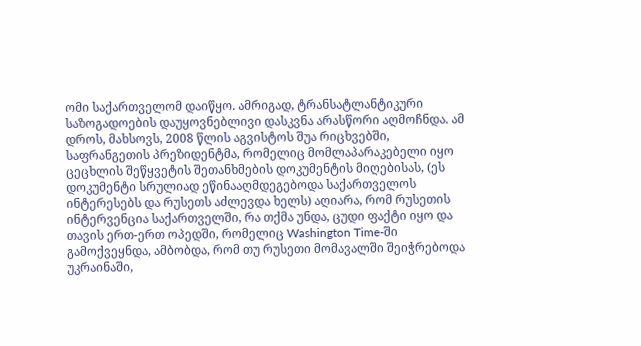ომი საქართველომ დაიწყო. ამრიგად, ტრანსატლანტიკური საზოგადოების დაუყოვნებლივი დასკვნა არასწორი აღმოჩნდა. ამ დროს, მახსოვს, 2008 წლის აგვისტოს შუა რიცხვებში, საფრანგეთის პრეზიდენტმა, რომელიც მომლაპარაკებელი იყო ცეცხლის შეწყვეტის შეთანხმების დოკუმენტის მიღებისას, (ეს დოკუმენტი სრულიად ეწინააღმდეგებოდა საქართველოს ინტერესებს და რუსეთს აძლევდა ხელს) აღიარა, რომ რუსეთის ინტერვენცია საქართველში, რა თქმა უნდა, ცუდი ფაქტი იყო და  თავის ერთ-ერთ ოპედში, რომელიც Washington Time-ში გამოქვეყნდა, ამბობდა, რომ თუ რუსეთი მომავალში შეიჭრებოდა უკრაინაში,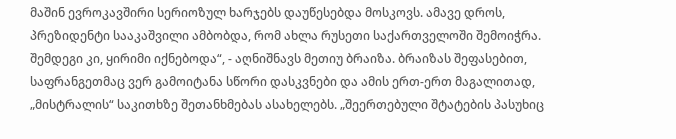მაშინ ევროკავშირი სერიოზულ ხარჯებს დაუწესებდა მოსკოვს. ამავე დროს, პრეზიდენტი სააკაშვილი ამბობდა, რომ ახლა რუსეთი საქართველოში შემოიჭრა. შემდეგი კი, ყირიმი იქნებოდა“, - აღნიშნავს მეთიუ ბრაიზა. ბრაიზას შეფასებით, საფრანგეთმაც ვერ გამოიტანა სწორი დასკვნები და ამის ერთ-ერთ მაგალითად, „მისტრალის“ საკითხზე შეთანხმებას ასახელებს. „შეერთებული შტატების პასუხიც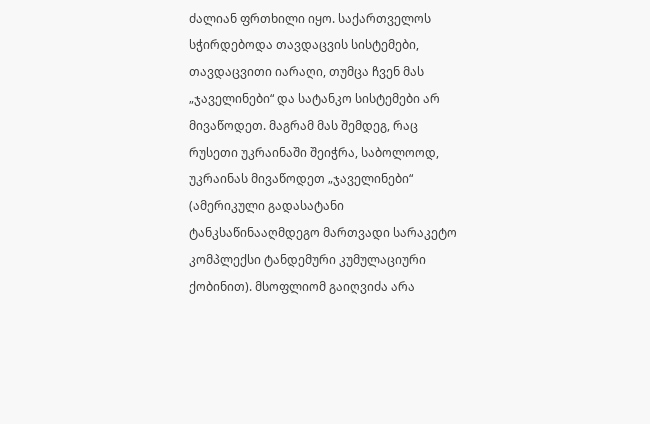ძალიან ფრთხილი იყო. საქართველოს სჭირდებოდა თავდაცვის სისტემები, თავდაცვითი იარაღი, თუმცა ჩვენ მას „ჯაველინები“ და სატანკო სისტემები არ მივაწოდეთ. მაგრამ მას შემდეგ, რაც რუსეთი უკრაინაში შეიჭრა, საბოლოოდ, უკრაინას მივაწოდეთ „ჯაველინები“ (ამერიკული გადასატანი ტანკსაწინააღმდეგო მართვადი სარაკეტო კომპლექსი ტანდემური კუმულაციური ქობინით). მსოფლიომ გაიღვიძა არა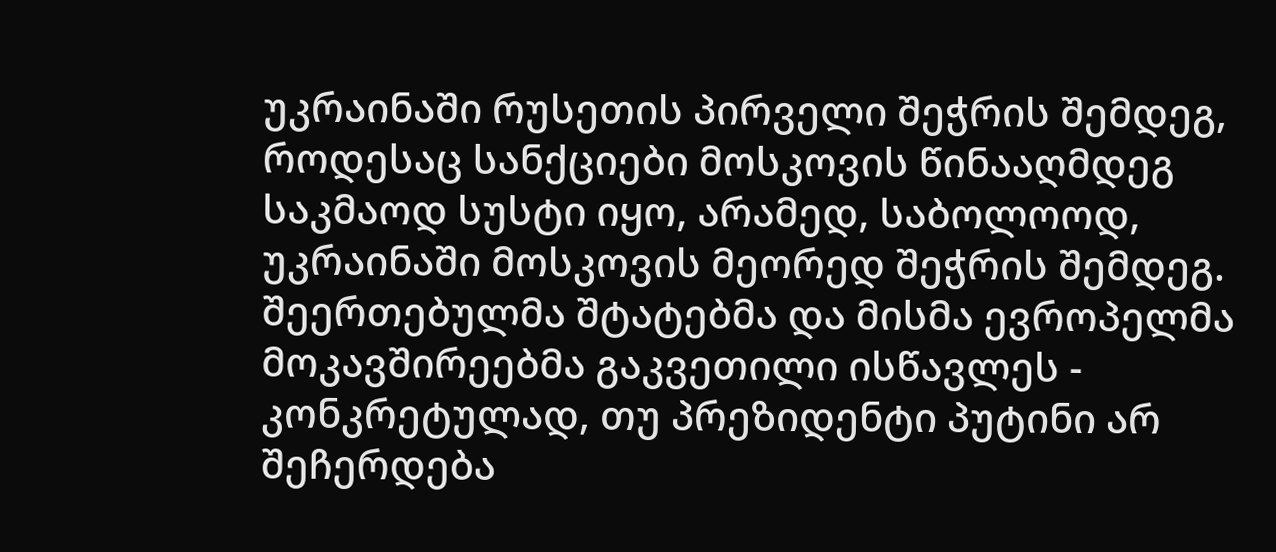უკრაინაში რუსეთის პირველი შეჭრის შემდეგ, როდესაც სანქციები მოსკოვის წინააღმდეგ საკმაოდ სუსტი იყო, არამედ, საბოლოოდ, უკრაინაში მოსკოვის მეორედ შეჭრის შემდეგ. შეერთებულმა შტატებმა და მისმა ევროპელმა მოკავშირეებმა გაკვეთილი ისწავლეს - კონკრეტულად, თუ პრეზიდენტი პუტინი არ შეჩერდება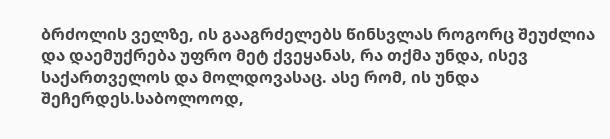ბრძოლის ველზე, ის გააგრძელებს წინსვლას როგორც შეუძლია და დაემუქრება უფრო მეტ ქვეყანას, რა თქმა უნდა, ისევ საქართველოს და მოლდოვასაც. ასე რომ, ის უნდა შეჩერდეს.საბოლოოდ,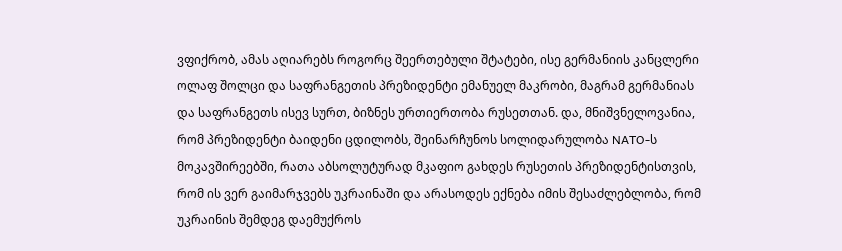ვფიქრობ, ამას აღიარებს როგორც შეერთებული შტატები, ისე გერმანიის კანცლერი ოლაფ შოლცი და საფრანგეთის პრეზიდენტი ემანუელ მაკრობი, მაგრამ გერმანიას და საფრანგეთს ისევ სურთ, ბიზნეს ურთიერთობა რუსეთთან. და, მნიშვნელოვანია, რომ პრეზიდენტი ბაიდენი ცდილობს, შეინარჩუნოს სოლიდარულობა NATO-ს მოკავშირეებში, რათა აბსოლუტურად მკაფიო გახდეს რუსეთის პრეზიდენტისთვის, რომ ის ვერ გაიმარჯვებს უკრაინაში და არასოდეს ექნება იმის შესაძლებლობა, რომ უკრაინის შემდეგ დაემუქროს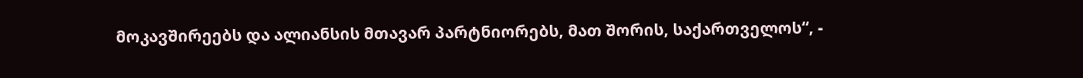მოკავშირეებს და ალიანსის მთავარ პარტნიორებს, მათ შორის, საქართველოს“, -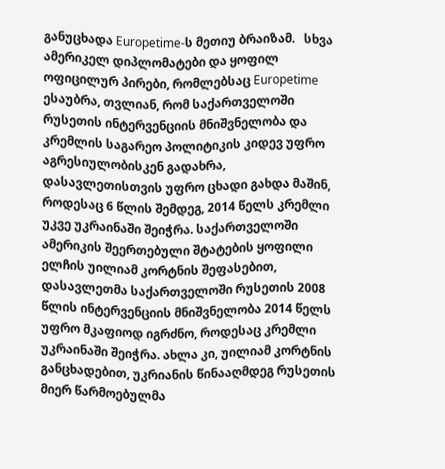განუცხადა Europetime-ს მეთიუ ბრაიზამ.   სხვა ამერიკელ დიპლომატები და ყოფილ ოფიცილურ პირები, რომლებსაც Europetime ესაუბრა, თვლიან, რომ საქართველოში რუსეთის ინტერვენციის მნიშვნელობა და კრემლის საგარეო პოლიტიკის კიდევ უფრო აგრესიულობისკენ გადახრა, დასავლეთისთვის უფრო ცხადი გახდა მაშინ, როდესაც 6 წლის შემდეგ, 2014 წელს კრემლი უკვე უკრაინაში შეიჭრა. საქართველოში ამერიკის შეერთებული შტატების ყოფილი ელჩის უილიამ კორტნის შეფასებით, დასავლეთმა საქართველოში რუსეთის 2008 წლის ინტერვენციის მნიშვნელობა 2014 წელს უფრო მკაფიოდ იგრძნო, როდესაც კრემლი უკრაინაში შეიჭრა. ახლა კი, უილიამ კორტნის განცხადებით, უკრიანის წინააღმდეგ რუსეთის მიერ წარმოებულმა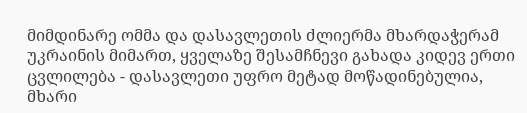მიმდინარე ომმა და დასავლეთის ძლიერმა მხარდაჭერამ უკრაინის მიმართ, ყველაზე შესამჩნევი გახადა კიდევ ერთი ცვლილება - დასავლეთი უფრო მეტად მოწადინებულია, მხარი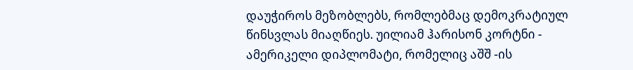დაუჭიროს მეზობლებს, რომლებმაც დემოკრატიულ წინსვლას მიაღწიეს. უილიამ ჰარისონ კორტნი - ამერიკელი დიპლომატი, რომელიც აშშ -ის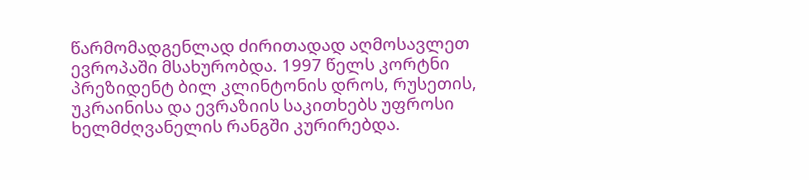წარმომადგენლად ძირითადად აღმოსავლეთ ევროპაში მსახურობდა. 1997 წელს კორტნი პრეზიდენტ ბილ კლინტონის დროს, რუსეთის, უკრაინისა და ევრაზიის საკითხებს უფროსი ხელმძღვანელის რანგში კურირებდა.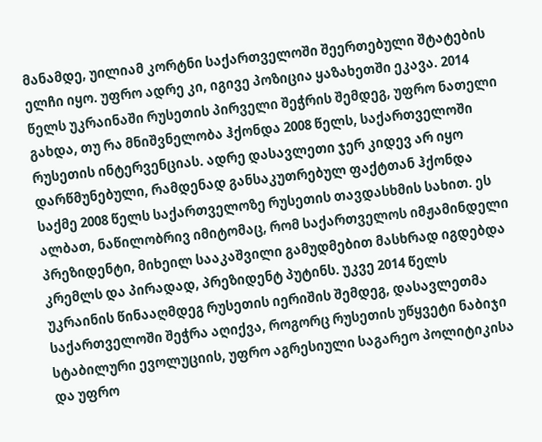მანამდე, უილიამ კორტნი საქართველოში შეერთებული შტატების ელჩი იყო. უფრო ადრე კი, იგივე პოზიცია ყაზახეთში ეკავა. 2014 წელს უკრაინაში რუსეთის პირველი შეჭრის შემდეგ, უფრო ნათელი გახდა, თუ რა მნიშვნელობა ჰქონდა 2008 წელს, საქართველოში რუსეთის ინტერვენციას. ადრე დასავლეთი ჯერ კიდევ არ იყო დარწმუნებული, რამდენად განსაკუთრებულ ფაქტთან ჰქონდა საქმე 2008 წელს საქართველოზე რუსეთის თავდასხმის სახით. ეს ალბათ, ნაწილობრივ იმიტომაც, რომ საქართველოს იმჟამინდელი პრეზიდენტი, მიხეილ სააკაშვილი გამუდმებით მასხრად იგდებდა კრემლს და პირადად, პრეზიდენტ პუტინს. უკვე 2014 წელს უკრაინის წინააღმდეგ რუსეთის იერიშის შემდეგ, დასავლეთმა საქართველოში შეჭრა აღიქვა, როგორც რუსეთის უწყვეტი ნაბიჯი სტაბილური ევოლუციის, უფრო აგრესიული საგარეო პოლიტიკისა და უფრო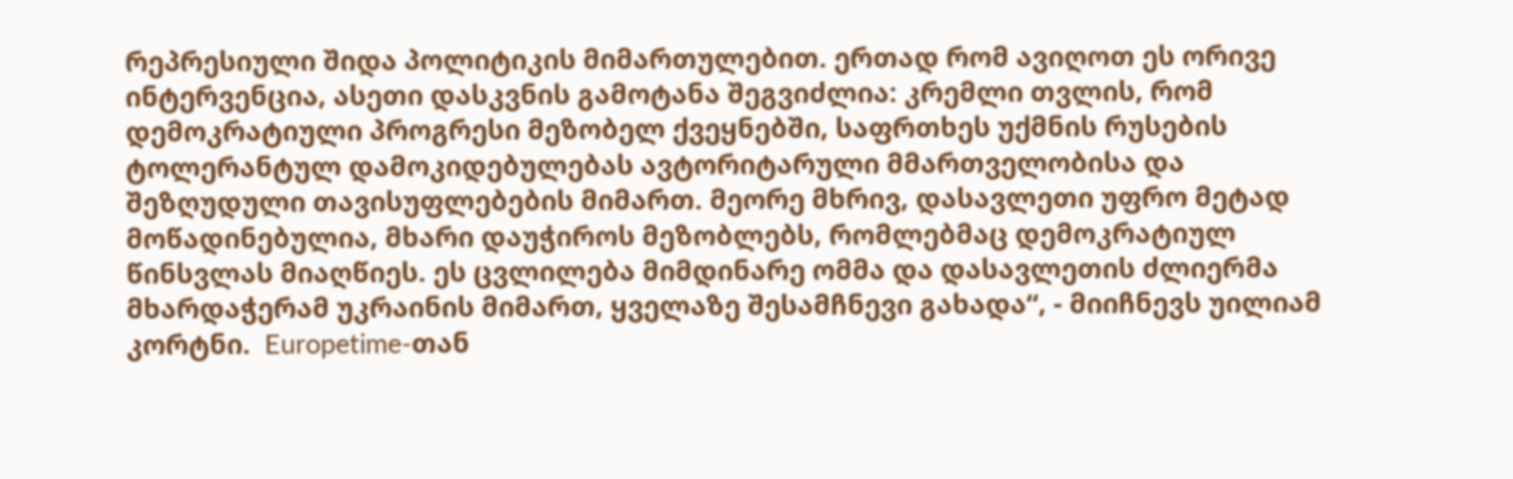რეპრესიული შიდა პოლიტიკის მიმართულებით. ერთად რომ ავიღოთ ეს ორივე ინტერვენცია, ასეთი დასკვნის გამოტანა შეგვიძლია: კრემლი თვლის, რომ დემოკრატიული პროგრესი მეზობელ ქვეყნებში, საფრთხეს უქმნის რუსების ტოლერანტულ დამოკიდებულებას ავტორიტარული მმართველობისა და შეზღუდული თავისუფლებების მიმართ. მეორე მხრივ, დასავლეთი უფრო მეტად მოწადინებულია, მხარი დაუჭიროს მეზობლებს, რომლებმაც დემოკრატიულ წინსვლას მიაღწიეს. ეს ცვლილება მიმდინარე ომმა და დასავლეთის ძლიერმა მხარდაჭერამ უკრაინის მიმართ, ყველაზე შესამჩნევი გახადა“, - მიიჩნევს უილიამ კორტნი.  Europetime-თან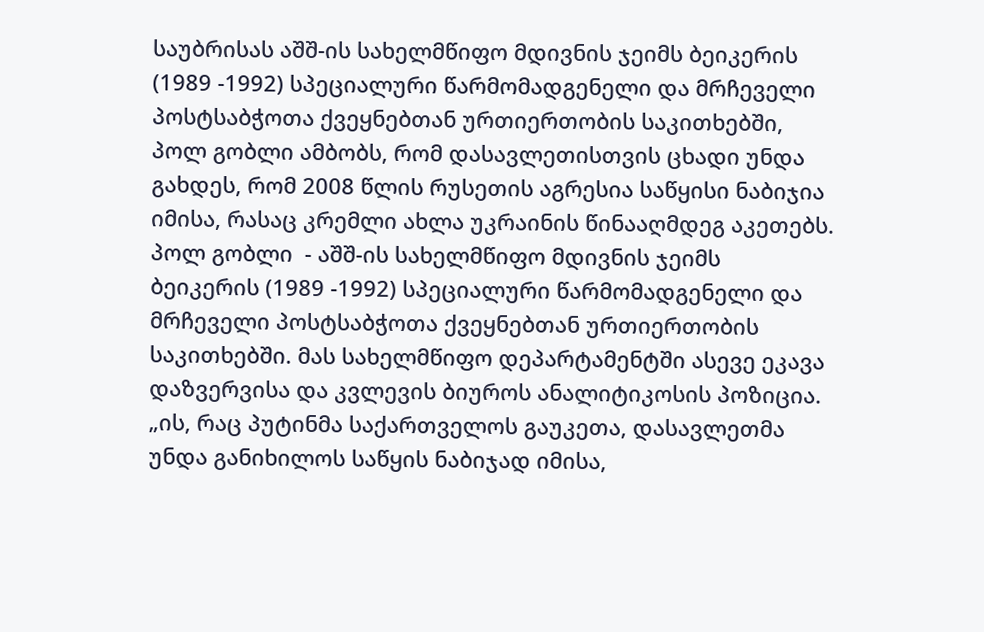საუბრისას აშშ-ის სახელმწიფო მდივნის ჯეიმს ბეიკერის (1989 -1992) სპეციალური წარმომადგენელი და მრჩეველი პოსტსაბჭოთა ქვეყნებთან ურთიერთობის საკითხებში, პოლ გობლი ამბობს, რომ დასავლეთისთვის ცხადი უნდა გახდეს, რომ 2008 წლის რუსეთის აგრესია საწყისი ნაბიჯია იმისა, რასაც კრემლი ახლა უკრაინის წინააღმდეგ აკეთებს.  პოლ გობლი  - აშშ-ის სახელმწიფო მდივნის ჯეიმს ბეიკერის (1989 -1992) სპეციალური წარმომადგენელი და მრჩეველი პოსტსაბჭოთა ქვეყნებთან ურთიერთობის საკითხებში. მას სახელმწიფო დეპარტამენტში ასევე ეკავა დაზვერვისა და კვლევის ბიუროს ანალიტიკოსის პოზიცია. „ის, რაც პუტინმა საქართველოს გაუკეთა, დასავლეთმა უნდა განიხილოს საწყის ნაბიჯად იმისა,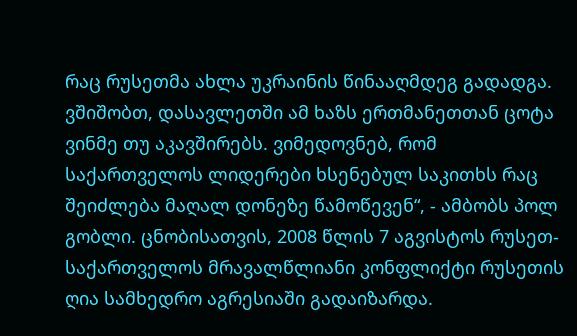რაც რუსეთმა ახლა უკრაინის წინააღმდეგ გადადგა. ვშიშობთ, დასავლეთში ამ ხაზს ერთმანეთთან ცოტა ვინმე თუ აკავშირებს. ვიმედოვნებ, რომ საქართველოს ლიდერები ხსენებულ საკითხს რაც შეიძლება მაღალ დონეზე წამოწევენ“, - ამბობს პოლ გობლი. ცნობისათვის, 2008 წლის 7 აგვისტოს რუსეთ-საქართველოს მრავალწლიანი კონფლიქტი რუსეთის ღია სამხედრო აგრესიაში გადაიზარდა.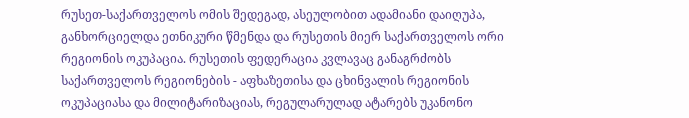რუსეთ-საქართველოს ომის შედეგად, ასეულობით ადამიანი დაიღუპა, განხორციელდა ეთნიკური წმენდა და რუსეთის მიერ საქართველოს ორი რეგიონის ოკუპაცია. რუსეთის ფედერაცია კვლავაც განაგრძობს საქართველოს რეგიონების - აფხაზეთისა და ცხინვალის რეგიონის ოკუპაციასა და მილიტარიზაციას, რეგულარულად ატარებს უკანონო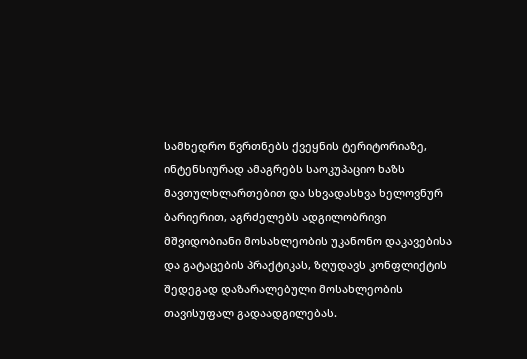სამხედრო წვრთნებს ქვეყნის ტერიტორიაზე, ინტენსიურად ამაგრებს საოკუპაციო ხაზს მავთულხლართებით და სხვადასხვა ხელოვნურ ბარიერით, აგრძელებს ადგილობრივი მშვიდობიანი მოსახლეობის უკანონო დაკავებისა და გატაცების პრაქტიკას, ზღუდავს კონფლიქტის შედეგად დაზარალებული მოსახლეობის თავისუფალ გადაადგილებას.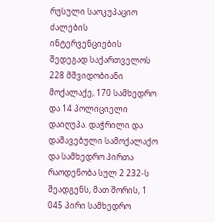რუსული საოკუპაციო ძალების ინტერვენციების შედეგად საქართველოს 228 მშვიდობიანი მოქალაქე, 170 სამხედრო და 14 პოლიციელი დაიღუპა. დაჭრილი და დაშავებული სამოქალაქო და სამხედრო პირთა რაოდენობა სულ 2 232-ს შეადგენს, მათ შორის, 1 045 პირი სამხედრო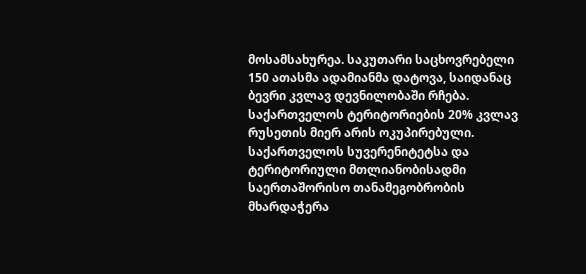მოსამსახურეა. საკუთარი საცხოვრებელი 150 ათასმა ადამიანმა დატოვა, საიდანაც ბევრი კვლავ დევნილობაში რჩება. საქართველოს ტერიტორიების 20% კვლავ რუსეთის მიერ არის ოკუპირებული. საქართველოს სუვერენიტეტსა და ტერიტორიული მთლიანობისადმი საერთაშორისო თანამეგობრობის მხარდაჭერა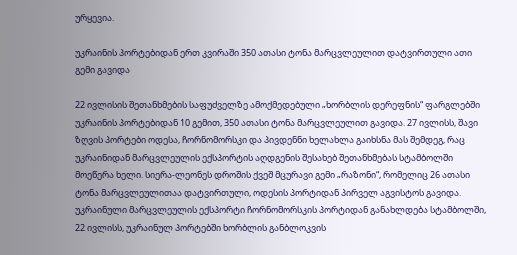ურყევია.

უკრაინის პორტებიდან ერთ კვირაში 350 ათასი ტონა მარცვლეულით დატვირთული ათი გემი გავიდა

22 ივლისის შეთანხმების საფუძველზე ამოქმედებული „ხორბლის დერეფნის“ ფარგლებში უკრაინის პორტებიდან 10 გემით, 350 ათასი ტონა მარცვლეულით გავიდა. 27 ივლისს, შავი ზღვის პორტები ოდესა, ჩორნომორსკი და პივდენნი ხელახლა გაიხსნა მას შემდეგ, რაც უკრაინიდან მარცვლეულის ექსპორტის აღდგენის შესახებ შეთანხმებას სტამბოლში მოეწერა ხელი. სიერა-ლეონეს დროშის ქვეშ მცურავი გემი „რაზონი“, რომელიც 26 ათასი ტონა მარცვლეულითაა დატვირთული, ოდესის პორტიდან პირველ აგვისტოს გავიდა.  უკრაინული მარცვლეულის ექსპორტი ჩორნომორსკის პორტიდან განახლდება სტამბოლში, 22 ივლისს, უკრაინულ პორტებში ხორბლის განბლოკვის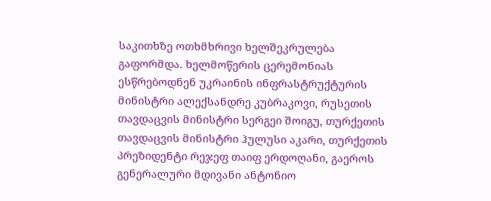საკითხზე ოთხმხრივი ხელშეკრულება გაფორმდა. ხელმოწერის ცერემონიას ესწრებოდნენ უკრაინის ინფრასტრუქტურის მინისტრი ალექსანდრე კუბრაკოვი, რუსეთის თავდაცვის მინისტრი სერგეი შოიგუ, თურქეთის თავდაცვის მინისტრი ჰულუსი აკარი, თურქეთის პრეზიდენტი რეჯეფ თაიფ ერდოღანი, გაეროს გენერალური მდივანი ანტონიო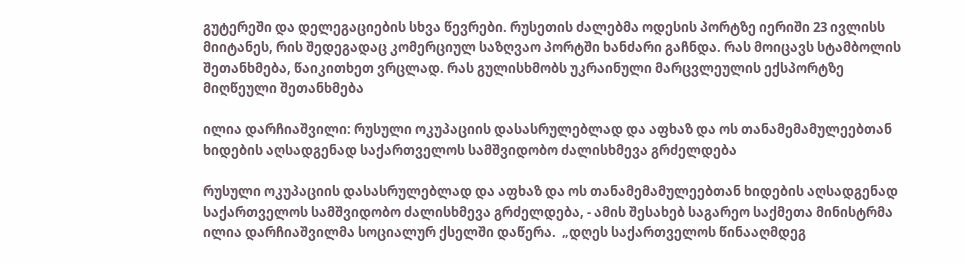გუტერეში და დელეგაციების სხვა წევრები. რუსეთის ძალებმა ოდესის პორტზე იერიში 23 ივლისს მიიტანეს, რის შედეგადაც კომერციულ საზღვაო პორტში ხანძარი გაჩნდა. რას მოიცავს სტამბოლის შეთანხმება, წაიკითხეთ ვრცლად. რას გულისხმობს უკრაინული მარცვლეულის ექსპორტზე მიღწეული შეთანხმება

ილია დარჩიაშვილი: რუსული ოკუპაციის დასასრულებლად და აფხაზ და ოს თანამემამულეებთან ხიდების აღსადგენად საქართველოს სამშვიდობო ძალისხმევა გრძელდება

რუსული ოკუპაციის დასასრულებლად და აფხაზ და ოს თანამემამულეებთან ხიდების აღსადგენად საქართველოს სამშვიდობო ძალისხმევა გრძელდება, - ამის შესახებ საგარეო საქმეთა მინისტრმა ილია დარჩიაშვილმა სოციალურ ქსელში დაწერა.  „დღეს საქართველოს წინააღმდეგ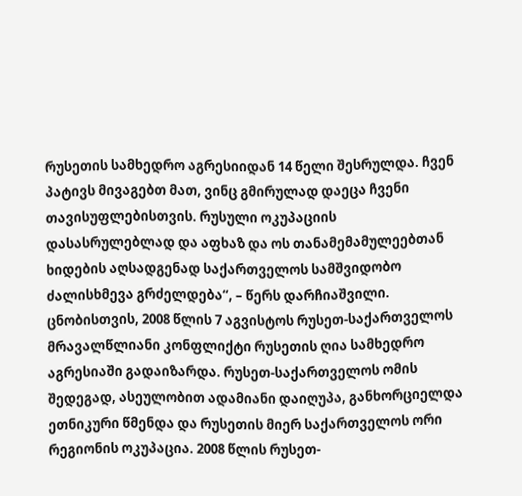რუსეთის სამხედრო აგრესიიდან 14 წელი შესრულდა. ჩვენ პატივს მივაგებთ მათ, ვინც გმირულად დაეცა ჩვენი თავისუფლებისთვის. რუსული ოკუპაციის დასასრულებლად და აფხაზ და ოს თანამემამულეებთან ხიდების აღსადგენად საქართველოს სამშვიდობო ძალისხმევა გრძელდება“, – წერს დარჩიაშვილი. ცნობისთვის, 2008 წლის 7 აგვისტოს რუსეთ-საქართველოს მრავალწლიანი კონფლიქტი რუსეთის ღია სამხედრო აგრესიაში გადაიზარდა. რუსეთ-საქართველოს ომის შედეგად, ასეულობით ადამიანი დაიღუპა, განხორციელდა ეთნიკური წმენდა და რუსეთის მიერ საქართველოს ორი რეგიონის ოკუპაცია. 2008 წლის რუსეთ-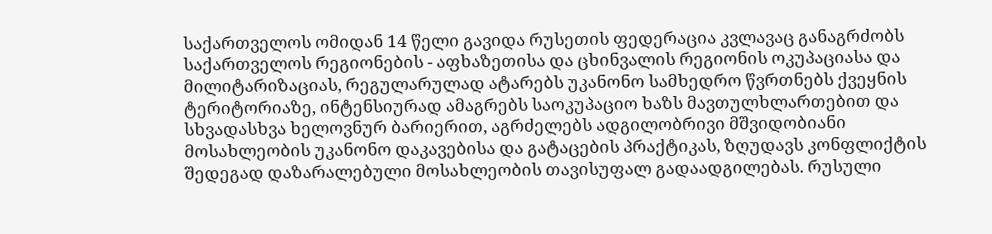საქართველოს ომიდან 14 წელი გავიდა რუსეთის ფედერაცია კვლავაც განაგრძობს საქართველოს რეგიონების - აფხაზეთისა და ცხინვალის რეგიონის ოკუპაციასა და მილიტარიზაციას, რეგულარულად ატარებს უკანონო სამხედრო წვრთნებს ქვეყნის ტერიტორიაზე, ინტენსიურად ამაგრებს საოკუპაციო ხაზს მავთულხლართებით და სხვადასხვა ხელოვნურ ბარიერით, აგრძელებს ადგილობრივი მშვიდობიანი მოსახლეობის უკანონო დაკავებისა და გატაცების პრაქტიკას, ზღუდავს კონფლიქტის შედეგად დაზარალებული მოსახლეობის თავისუფალ გადაადგილებას. რუსული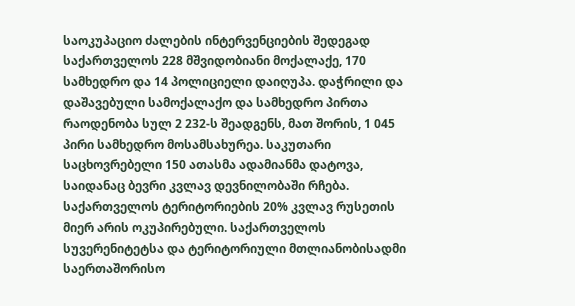საოკუპაციო ძალების ინტერვენციების შედეგად საქართველოს 228 მშვიდობიანი მოქალაქე, 170 სამხედრო და 14 პოლიციელი დაიღუპა. დაჭრილი და დაშავებული სამოქალაქო და სამხედრო პირთა რაოდენობა სულ 2 232-ს შეადგენს, მათ შორის, 1 045 პირი სამხედრო მოსამსახურეა. საკუთარი საცხოვრებელი 150 ათასმა ადამიანმა დატოვა, საიდანაც ბევრი კვლავ დევნილობაში რჩება. საქართველოს ტერიტორიების 20% კვლავ რუსეთის მიერ არის ოკუპირებული. საქართველოს სუვერენიტეტსა და ტერიტორიული მთლიანობისადმი საერთაშორისო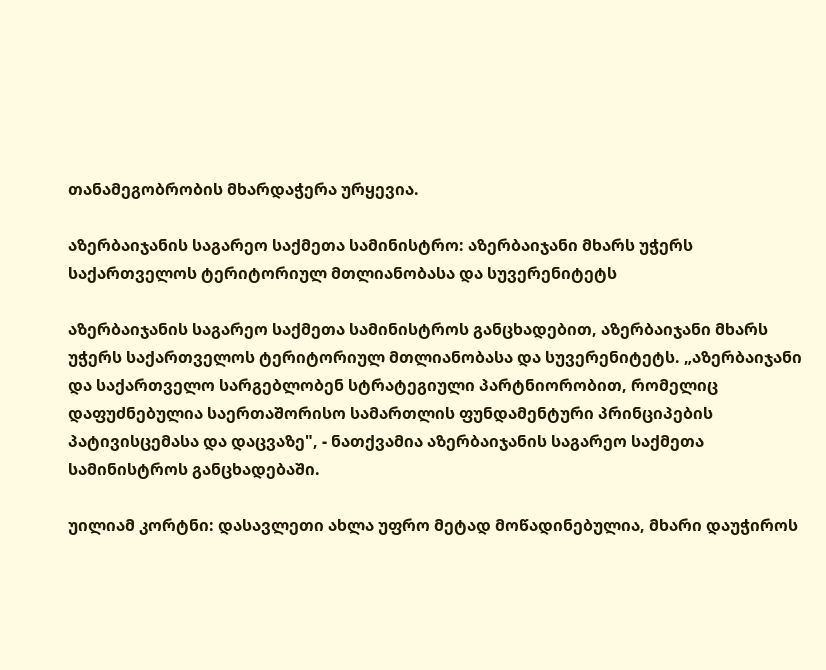თანამეგობრობის მხარდაჭერა ურყევია.

აზერბაიჯანის საგარეო საქმეთა სამინისტრო: აზერბაიჯანი მხარს უჭერს საქართველოს ტერიტორიულ მთლიანობასა და სუვერენიტეტს

აზერბაიჯანის საგარეო საქმეთა სამინისტროს განცხადებით, აზერბაიჯანი მხარს უჭერს საქართველოს ტერიტორიულ მთლიანობასა და სუვერენიტეტს. „აზერბაიჯანი და საქართველო სარგებლობენ სტრატეგიული პარტნიორობით, რომელიც დაფუძნებულია საერთაშორისო სამართლის ფუნდამენტური პრინციპების პატივისცემასა და დაცვაზე", - ნათქვამია აზერბაიჯანის საგარეო საქმეთა სამინისტროს განცხადებაში.

უილიამ კორტნი: დასავლეთი ახლა უფრო მეტად მოწადინებულია, მხარი დაუჭიროს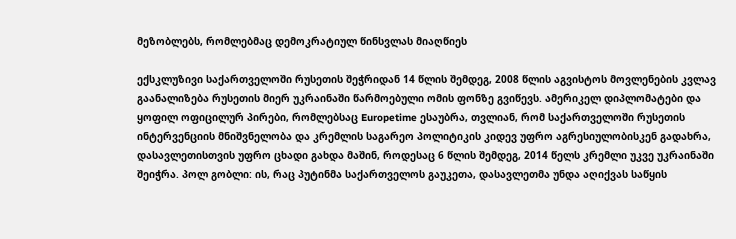მეზობლებს, რომლებმაც დემოკრატიულ წინსვლას მიაღწიეს

ექსკლუზივი საქართველოში რუსეთის შეჭრიდან 14 წლის შემდეგ, 2008 წლის აგვისტოს მოვლენების კვლავ გაანალიზება რუსეთის მიერ უკრაინაში წარმოებული ომის ფონზე გვიწევს. ამერიკელ დიპლომატები და ყოფილ ოფიცილურ პირები, რომლებსაც Europetime ესაუბრა, თვლიან, რომ საქართველოში რუსეთის ინტერვენციის მნიშვნელობა და კრემლის საგარეო პოლიტიკის კიდევ უფრო აგრესიულობისკენ გადახრა, დასავლეთისთვის უფრო ცხადი გახდა მაშინ, როდესაც 6 წლის შემდეგ, 2014 წელს კრემლი უკვე უკრაინაში შეიჭრა. პოლ გობლი: ის, რაც პუტინმა საქართველოს გაუკეთა, დასავლეთმა უნდა აღიქვას საწყის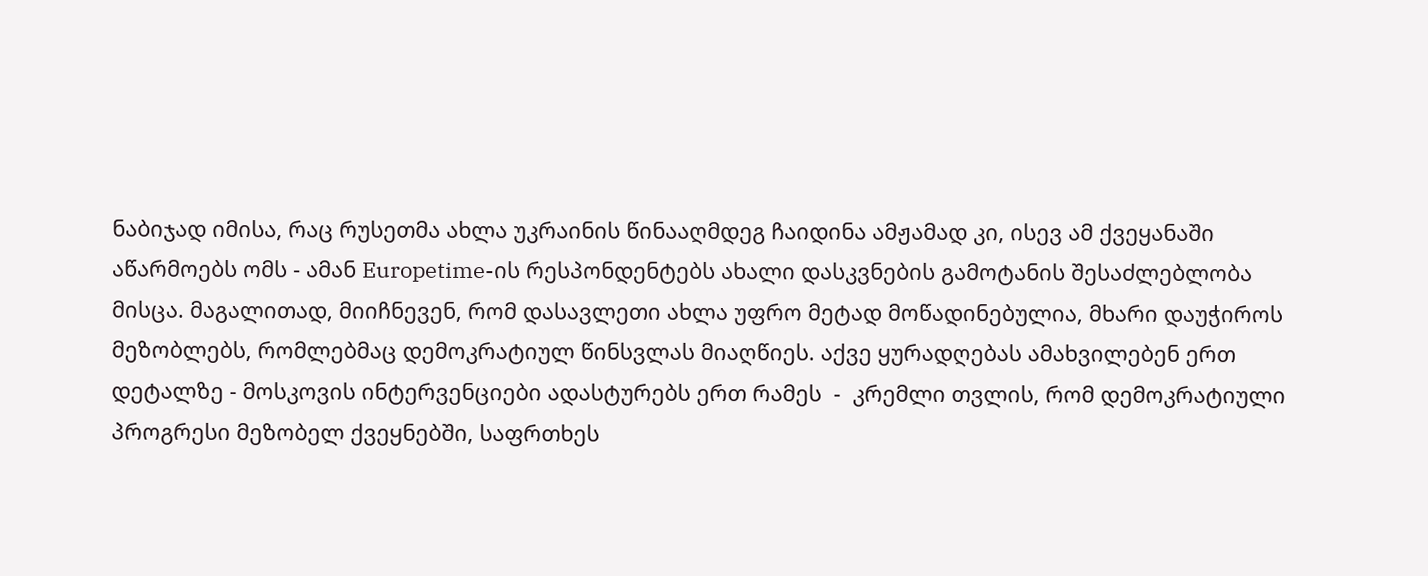ნაბიჯად იმისა, რაც რუსეთმა ახლა უკრაინის წინააღმდეგ ჩაიდინა ამჟამად კი, ისევ ამ ქვეყანაში აწარმოებს ომს - ამან Europetime-ის რესპონდენტებს ახალი დასკვნების გამოტანის შესაძლებლობა მისცა. მაგალითად, მიიჩნევენ, რომ დასავლეთი ახლა უფრო მეტად მოწადინებულია, მხარი დაუჭიროს მეზობლებს, რომლებმაც დემოკრატიულ წინსვლას მიაღწიეს. აქვე ყურადღებას ამახვილებენ ერთ დეტალზე - მოსკოვის ინტერვენციები ადასტურებს ერთ რამეს  -  კრემლი თვლის, რომ დემოკრატიული პროგრესი მეზობელ ქვეყნებში, საფრთხეს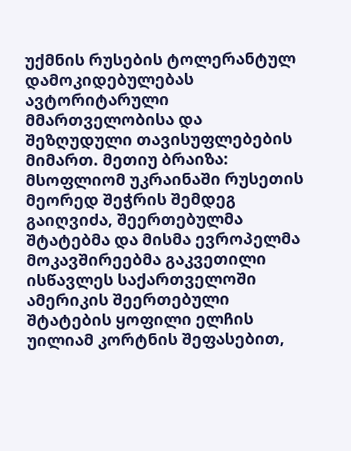უქმნის რუსების ტოლერანტულ დამოკიდებულებას ავტორიტარული მმართველობისა და შეზღუდული თავისუფლებების მიმართ. მეთიუ ბრაიზა: მსოფლიომ უკრაინაში რუსეთის მეორედ შეჭრის შემდეგ გაიღვიძა, შეერთებულმა შტატებმა და მისმა ევროპელმა მოკავშირეებმა გაკვეთილი ისწავლეს საქართველოში ამერიკის შეერთებული შტატების ყოფილი ელჩის უილიამ კორტნის შეფასებით,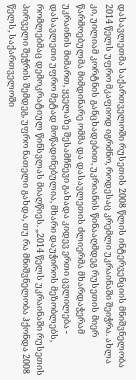დასავლეთმა საქართველოში რუსეთის 2008 წლის ინტერვენციის მნიშვნელობა 2014 წელს უფრო მკაფიოდ იგრძნო, როდესაც კრემლი უკრაინაში შეიჭრა. ახლა კი, უილიამ კორტნის განცხადებით, უკრიანის წინააღმდეგ რუსეთის მიერ წარმოებულმა მიმდინარე ომმა და დასავლეთის ძლიერმა მხარდაჭერამ უკრაინის მიმართ, ყველაზე შესამჩნევი გახადა კიდევ ერთი ცვლილება - დასავლეთი უფრო მეტად მოწადინებულია, მხარი დაუჭიროს მეზობლებს, რომლებმაც დემოკრატიულ წინსვლას მიაღწიეს. „2014 წელს უკრაინაში რუსეთის პირველი შეჭრის შემდეგ, უფრო ნათელი გახდა, თუ რა მნიშვნელობა ჰქონდა 2008 წელს, საქართველოში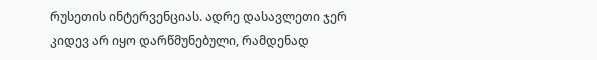რუსეთის ინტერვენციას. ადრე დასავლეთი ჯერ კიდევ არ იყო დარწმუნებული, რამდენად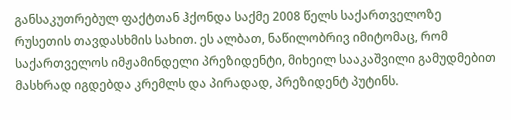განსაკუთრებულ ფაქტთან ჰქონდა საქმე 2008 წელს საქართველოზე რუსეთის თავდასხმის სახით. ეს ალბათ, ნაწილობრივ იმიტომაც, რომ საქართველოს იმჟამინდელი პრეზიდენტი, მიხეილ სააკაშვილი გამუდმებით მასხრად იგდებდა კრემლს და პირადად, პრეზიდენტ პუტინს.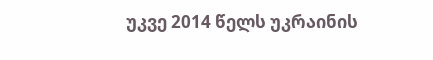უკვე 2014 წელს უკრაინის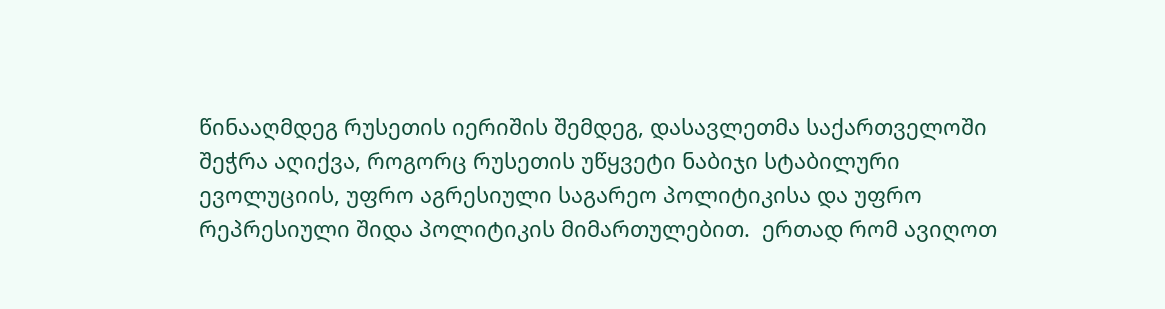წინააღმდეგ რუსეთის იერიშის შემდეგ, დასავლეთმა საქართველოში შეჭრა აღიქვა, როგორც რუსეთის უწყვეტი ნაბიჯი სტაბილური ევოლუციის, უფრო აგრესიული საგარეო პოლიტიკისა და უფრო რეპრესიული შიდა პოლიტიკის მიმართულებით.  ერთად რომ ავიღოთ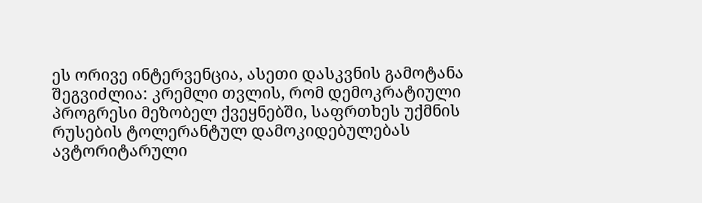ეს ორივე ინტერვენცია, ასეთი დასკვნის გამოტანა შეგვიძლია: კრემლი თვლის, რომ დემოკრატიული პროგრესი მეზობელ ქვეყნებში, საფრთხეს უქმნის რუსების ტოლერანტულ დამოკიდებულებას ავტორიტარული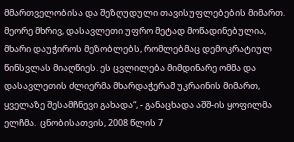მმართველობისა და შეზღუდული თავისუფლებების მიმართ. მეორე მხრივ, დასავლეთი უფრო მეტად მოწადინებულია, მხარი დაუჭიროს მეზობლებს, რომლებმაც დემოკრატიულ წინსვლას მიაღწიეს. ეს ცვლილება მიმდინარე ომმა და დასავლეთის ძლიერმა მხარდაჭერამ უკრაინის მიმართ, ყველაზე შესამჩნევი გახადა“, - განაცხადა აშშ-ის ყოფილმა ელჩმა.  ცნობისათვის, 2008 წლის 7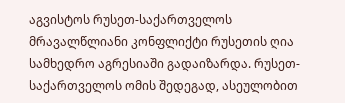აგვისტოს რუსეთ-საქართველოს მრავალწლიანი კონფლიქტი რუსეთის ღია სამხედრო აგრესიაში გადაიზარდა. რუსეთ-საქართველოს ომის შედეგად, ასეულობით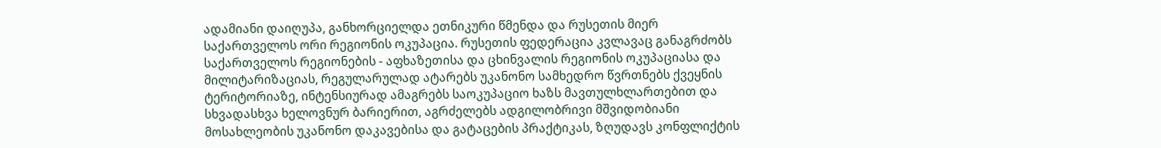ადამიანი დაიღუპა, განხორციელდა ეთნიკური წმენდა და რუსეთის მიერ საქართველოს ორი რეგიონის ოკუპაცია. რუსეთის ფედერაცია კვლავაც განაგრძობს საქართველოს რეგიონების - აფხაზეთისა და ცხინვალის რეგიონის ოკუპაციასა და მილიტარიზაციას, რეგულარულად ატარებს უკანონო სამხედრო წვრთნებს ქვეყნის ტერიტორიაზე, ინტენსიურად ამაგრებს საოკუპაციო ხაზს მავთულხლართებით და სხვადასხვა ხელოვნურ ბარიერით, აგრძელებს ადგილობრივი მშვიდობიანი მოსახლეობის უკანონო დაკავებისა და გატაცების პრაქტიკას, ზღუდავს კონფლიქტის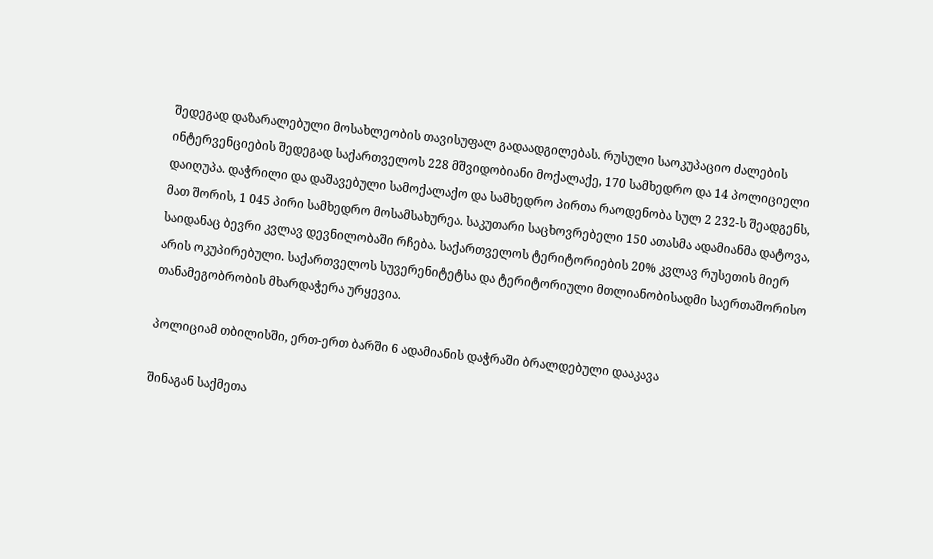შედეგად დაზარალებული მოსახლეობის თავისუფალ გადაადგილებას. რუსული საოკუპაციო ძალების ინტერვენციების შედეგად საქართველოს 228 მშვიდობიანი მოქალაქე, 170 სამხედრო და 14 პოლიციელი დაიღუპა. დაჭრილი და დაშავებული სამოქალაქო და სამხედრო პირთა რაოდენობა სულ 2 232-ს შეადგენს, მათ შორის, 1 045 პირი სამხედრო მოსამსახურეა. საკუთარი საცხოვრებელი 150 ათასმა ადამიანმა დატოვა, საიდანაც ბევრი კვლავ დევნილობაში რჩება. საქართველოს ტერიტორიების 20% კვლავ რუსეთის მიერ არის ოკუპირებული. საქართველოს სუვერენიტეტსა და ტერიტორიული მთლიანობისადმი საერთაშორისო თანამეგობრობის მხარდაჭერა ურყევია.

პოლიციამ თბილისში, ერთ-ერთ ბარში 6 ადამიანის დაჭრაში ბრალდებული დააკავა

შინაგან საქმეთა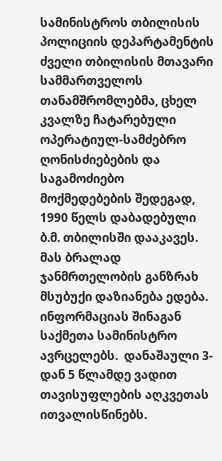სამინისტროს თბილისის პოლიციის დეპარტამენტის ძველი თბილისის მთავარი სამმართველოს თანამშრომლებმა, ცხელ კვალზე ჩატარებული ოპერატიულ-სამძებრო ღონისძიებების და საგამოძიებო მოქმედებების შედეგად, 1990 წელს დაბადებული ბ.მ. თბილისში დააკავეს. მას ბრალად ჯანმრთელობის განზრახ მსუბუქი დაზიანება ედება. ინფორმაციას შინაგან საქმეთა სამინისტრო ავრცელებს.  დანაშაული 3-დან 5 წლამდე ვადით თავისუფლების აღკვეთას ითვალისწინებს.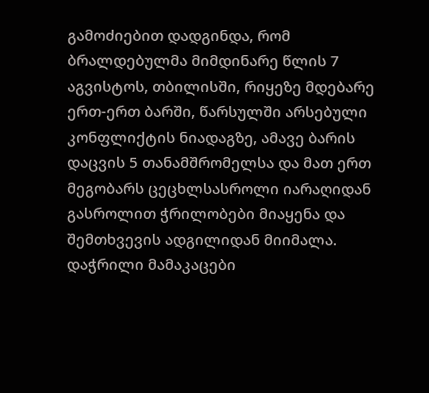გამოძიებით დადგინდა, რომ ბრალდებულმა მიმდინარე წლის 7 აგვისტოს, თბილისში, რიყეზე მდებარე ერთ-ერთ ბარში, წარსულში არსებული კონფლიქტის ნიადაგზე, ამავე ბარის დაცვის 5 თანამშრომელსა და მათ ერთ მეგობარს ცეცხლსასროლი იარაღიდან გასროლით ჭრილობები მიაყენა და შემთხვევის ადგილიდან მიიმალა. დაჭრილი მამაკაცები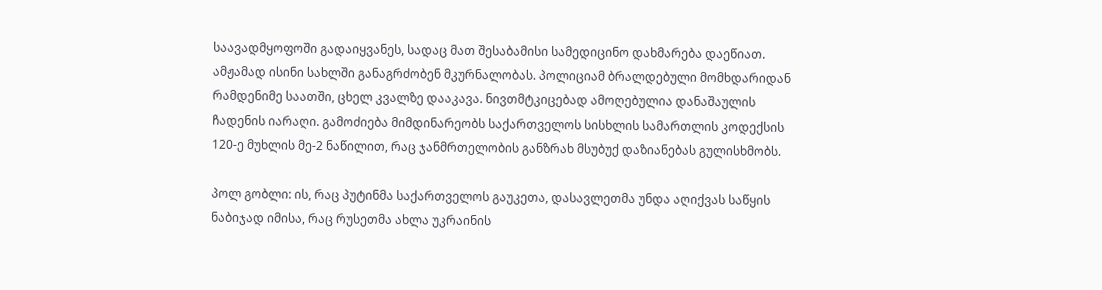საავადმყოფოში გადაიყვანეს, სადაც მათ შესაბამისი სამედიცინო დახმარება დაეწიათ. ამჟამად ისინი სახლში განაგრძობენ მკურნალობას. პოლიციამ ბრალდებული მომხდარიდან რამდენიმე საათში, ცხელ კვალზე დააკავა. ნივთმტკიცებად ამოღებულია დანაშაულის ჩადენის იარაღი. გამოძიება მიმდინარეობს საქართველოს სისხლის სამართლის კოდექსის 120-ე მუხლის მე-2 ნაწილით, რაც ჯანმრთელობის განზრახ მსუბუქ დაზიანებას გულისხმობს.

პოლ გობლი: ის, რაც პუტინმა საქართველოს გაუკეთა, დასავლეთმა უნდა აღიქვას საწყის ნაბიჯად იმისა, რაც რუსეთმა ახლა უკრაინის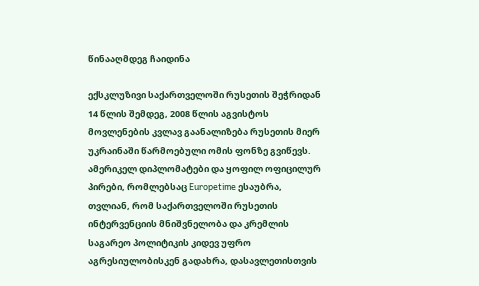წინააღმდეგ ჩაიდინა

ექსკლუზივი საქართველოში რუსეთის შეჭრიდან 14 წლის შემდეგ, 2008 წლის აგვისტოს მოვლენების კვლავ გაანალიზება რუსეთის მიერ უკრაინაში წარმოებული ომის ფონზე გვიწევს. ამერიკელ დიპლომატები და ყოფილ ოფიცილურ პირები, რომლებსაც Europetime ესაუბრა, თვლიან, რომ საქართველოში რუსეთის ინტერვენციის მნიშვნელობა და კრემლის საგარეო პოლიტიკის კიდევ უფრო აგრესიულობისკენ გადახრა, დასავლეთისთვის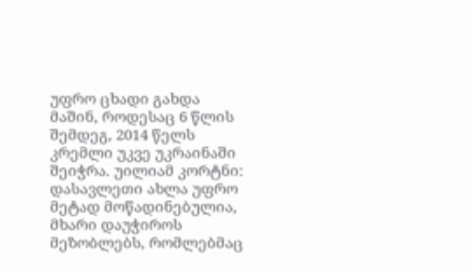უფრო ცხადი გახდა მაშინ, როდესაც 6 წლის შემდეგ, 2014 წელს კრემლი უკვე უკრაინაში შეიჭრა. უილიამ კორტნი: დასავლეთი ახლა უფრო მეტად მოწადინებულია, მხარი დაუჭიროს მეზობლებს, რომლებმაც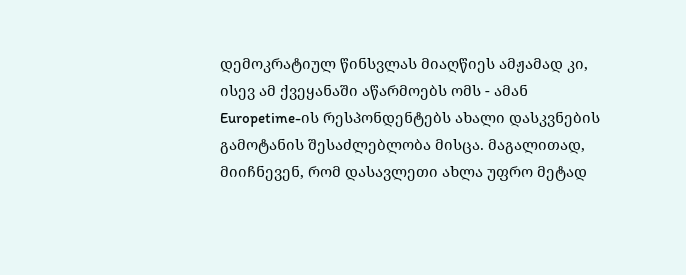დემოკრატიულ წინსვლას მიაღწიეს ამჟამად კი, ისევ ამ ქვეყანაში აწარმოებს ომს - ამან Europetime-ის რესპონდენტებს ახალი დასკვნების გამოტანის შესაძლებლობა მისცა. მაგალითად, მიიჩნევენ, რომ დასავლეთი ახლა უფრო მეტად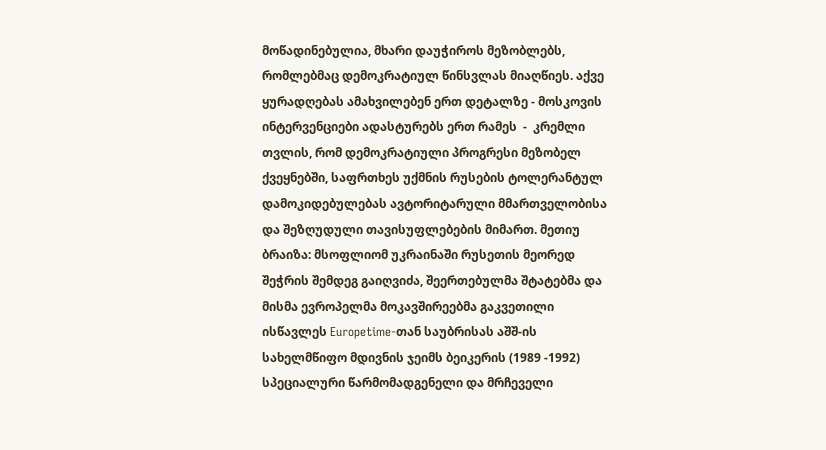მოწადინებულია, მხარი დაუჭიროს მეზობლებს, რომლებმაც დემოკრატიულ წინსვლას მიაღწიეს. აქვე ყურადღებას ამახვილებენ ერთ დეტალზე - მოსკოვის ინტერვენციები ადასტურებს ერთ რამეს  -  კრემლი თვლის, რომ დემოკრატიული პროგრესი მეზობელ ქვეყნებში, საფრთხეს უქმნის რუსების ტოლერანტულ დამოკიდებულებას ავტორიტარული მმართველობისა და შეზღუდული თავისუფლებების მიმართ. მეთიუ ბრაიზა: მსოფლიომ უკრაინაში რუსეთის მეორედ შეჭრის შემდეგ გაიღვიძა, შეერთებულმა შტატებმა და მისმა ევროპელმა მოკავშირეებმა გაკვეთილი ისწავლეს Europetime-თან საუბრისას აშშ-ის სახელმწიფო მდივნის ჯეიმს ბეიკერის (1989 -1992) სპეციალური წარმომადგენელი და მრჩეველი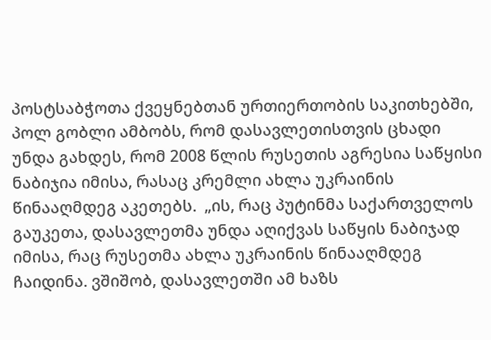პოსტსაბჭოთა ქვეყნებთან ურთიერთობის საკითხებში, პოლ გობლი ამბობს, რომ დასავლეთისთვის ცხადი უნდა გახდეს, რომ 2008 წლის რუსეთის აგრესია საწყისი ნაბიჯია იმისა, რასაც კრემლი ახლა უკრაინის წინააღმდეგ აკეთებს.  „ის, რაც პუტინმა საქართველოს გაუკეთა, დასავლეთმა უნდა აღიქვას საწყის ნაბიჯად იმისა, რაც რუსეთმა ახლა უკრაინის წინააღმდეგ ჩაიდინა. ვშიშობ, დასავლეთში ამ ხაზს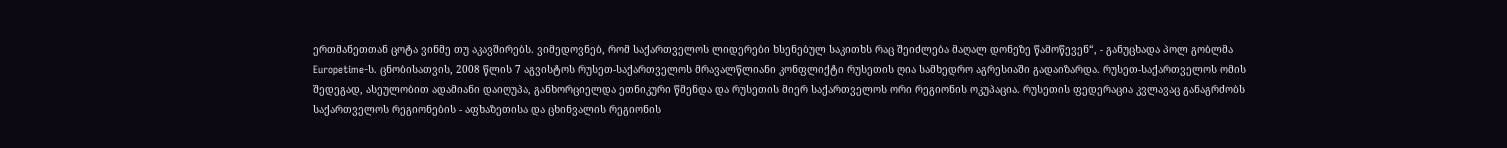ერთმანეთთან ცოტა ვინმე თუ აკავშირებს. ვიმედოვნებ, რომ საქართველოს ლიდერები ხსენებულ საკითხს რაც შეიძლება მაღალ დონეზე წამოწევენ“, - განუცხადა პოლ გობლმა Europetime-ს. ცნობისათვის, 2008 წლის 7 აგვისტოს რუსეთ-საქართველოს მრავალწლიანი კონფლიქტი რუსეთის ღია სამხედრო აგრესიაში გადაიზარდა. რუსეთ-საქართველოს ომის შედეგად, ასეულობით ადამიანი დაიღუპა, განხორციელდა ეთნიკური წმენდა და რუსეთის მიერ საქართველოს ორი რეგიონის ოკუპაცია. რუსეთის ფედერაცია კვლავაც განაგრძობს საქართველოს რეგიონების - აფხაზეთისა და ცხინვალის რეგიონის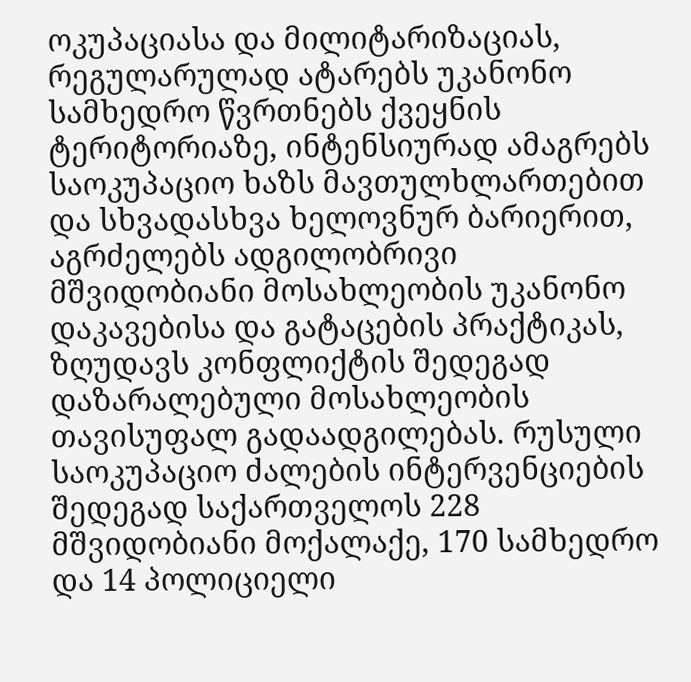ოკუპაციასა და მილიტარიზაციას, რეგულარულად ატარებს უკანონო სამხედრო წვრთნებს ქვეყნის ტერიტორიაზე, ინტენსიურად ამაგრებს საოკუპაციო ხაზს მავთულხლართებით და სხვადასხვა ხელოვნურ ბარიერით, აგრძელებს ადგილობრივი მშვიდობიანი მოსახლეობის უკანონო დაკავებისა და გატაცების პრაქტიკას, ზღუდავს კონფლიქტის შედეგად დაზარალებული მოსახლეობის თავისუფალ გადაადგილებას. რუსული საოკუპაციო ძალების ინტერვენციების შედეგად საქართველოს 228 მშვიდობიანი მოქალაქე, 170 სამხედრო და 14 პოლიციელი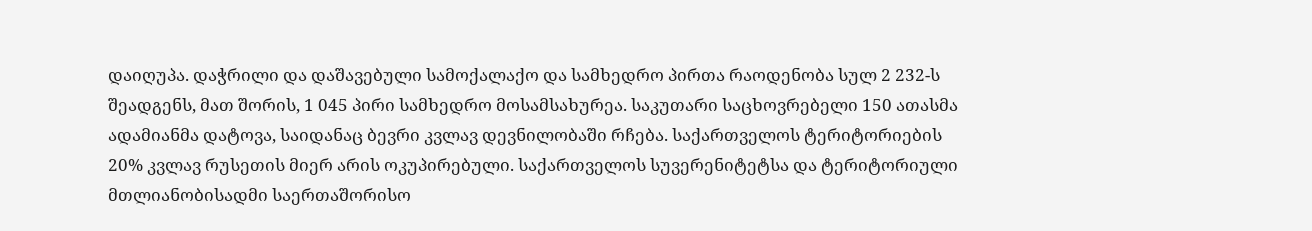დაიღუპა. დაჭრილი და დაშავებული სამოქალაქო და სამხედრო პირთა რაოდენობა სულ 2 232-ს შეადგენს, მათ შორის, 1 045 პირი სამხედრო მოსამსახურეა. საკუთარი საცხოვრებელი 150 ათასმა ადამიანმა დატოვა, საიდანაც ბევრი კვლავ დევნილობაში რჩება. საქართველოს ტერიტორიების 20% კვლავ რუსეთის მიერ არის ოკუპირებული. საქართველოს სუვერენიტეტსა და ტერიტორიული მთლიანობისადმი საერთაშორისო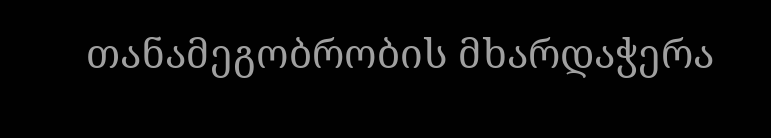თანამეგობრობის მხარდაჭერა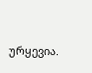ურყევია.